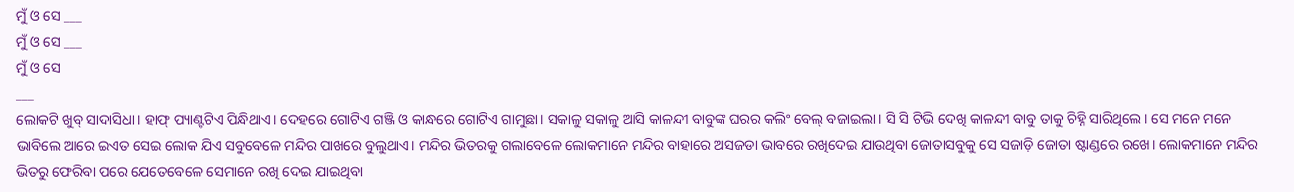ମୁଁ ଓ ସେ ___
ମୁଁ ଓ ସେ ___
ମୁଁ ଓ ସେ
___
ଲୋକଟି ଖୁବ୍ ସାଦାସିଧା। ହାଫ୍ ପ୍ୟାଣ୍ଟଟିଏ ପିନ୍ଧିଥାଏ। ଦେହରେ ଗୋଟିଏ ଗଞ୍ଜି ଓ କାନ୍ଧରେ ଗୋଟିଏ ଗାମୁଛା। ସକାଳୁ ସକାଳୁ ଆସି କାଳନ୍ଦୀ ବାବୁଙ୍କ ଘରର କଲିଂ ବେଲ୍ ବଜାଇଲା। ସି ସି ଟିଭି ଦେଖି କାଳନ୍ଦୀ ବାବୁ ତାକୁ ଚିହ୍ନି ସାରିଥିଲେ। ସେ ମନେ ମନେ ଭାବିଲେ ଆରେ ଇଏତ ସେଇ ଲୋକ ଯିଏ ସବୁବେଳେ ମନ୍ଦିର ପାଖରେ ବୁଲୁଥାଏ। ମନ୍ଦିର ଭିତରକୁ ଗଲାବେଳେ ଲୋକମାନେ ମନ୍ଦିର ବାହାରେ ଅସଜଡା ଭାବରେ ରଖିଦେଇ ଯାଉଥିବା ଜୋତାସବୁକୁ ସେ ସଜାଡ଼ି ଜୋତା ଷ୍ଟାଣ୍ଡରେ ରଖେ। ଲୋକମାନେ ମନ୍ଦିର ଭିତରୁ ଫେରିବା ପରେ ଯେତେବେଳେ ସେମାନେ ରଖି ଦେଇ ଯାଇଥିବା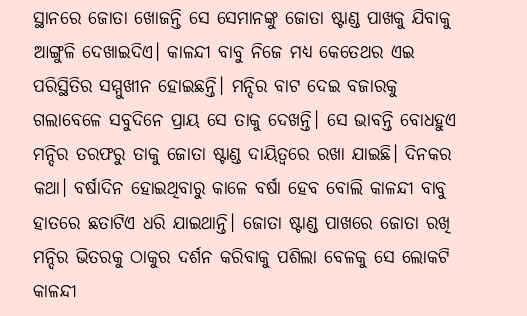ସ୍ଥାନରେ ଜୋତା ଖୋଜନ୍ତି ସେ ସେମାନଙ୍କୁ ଜୋତା ଷ୍ଟାଣ୍ଡ ପାଖକୁ ଯିବାକୁ ଆଙ୍ଗୁଳି ଦେଖାଇଦିଏ। କାଳନ୍ଦୀ ବାବୁ ନିଜେ ମଧ୍ୟ କେତେଥର ଏଇ ପରିସ୍ଥିତିର ସମ୍ମୁଖୀନ ହୋଇଛନ୍ତି। ମନ୍ଦିର ବାଟ ଦେଇ ବଜାରକୁ ଗଲାବେଳେ ସବୁଦିନେ ପ୍ରାୟ ସେ ତାକୁ ଦେଖନ୍ତି। ସେ ଭାବନ୍ତି ବୋଧହୁଏ ମନ୍ଦିର ତରଫରୁ ତାକୁ ଜୋତା ଷ୍ଟାଣ୍ଡ ଦାୟିତ୍ୱରେ ରଖା ଯାଇଛି। ଦିନକର କଥା। ବର୍ଷାଦିନ ହୋଇଥିବାରୁ କାଳେ ବର୍ଷା ହେବ ବୋଲି କାଳନ୍ଦୀ ବାବୁ ହାତରେ ଛତାଟିଏ ଧରି ଯାଇଥାନ୍ତି। ଜୋତା ଷ୍ଟାଣ୍ଡ ପାଖରେ ଜୋତା ରଖି ମନ୍ଦିର ଭିତରକୁ ଠାକୁର ଦର୍ଶନ କରିବାକୁ ପଶିଲା ବେଳକୁ ସେ ଲୋକଟି କାଳନ୍ଦୀ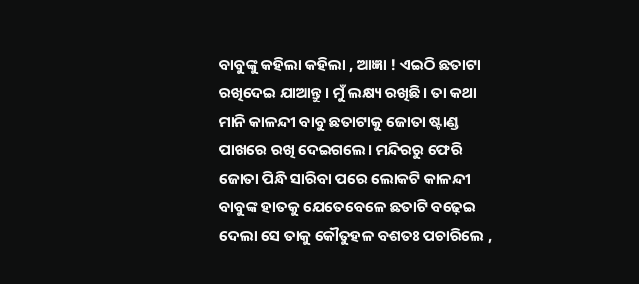ବାବୁଙ୍କୁ କହିଲା କହିଲା , ଆଜ୍ଞା ! ଏଇଠି ଛତାଟା ରଖିଦେଇ ଯାଆନ୍ତୁ। ମୁଁ ଲକ୍ଷ୍ୟ ରଖିଛି। ତା କଥା ମାନି କାଳନ୍ଦୀ ବାବୁ ଛତାଟାକୁ ଜୋତା ଷ୍ଟାଣ୍ଡ ପାଖରେ ରଖି ଦେଇଗଲେ। ମନ୍ଦିରରୁ ଫେରି ଜୋତା ପିନ୍ଧି ସାରିବା ପରେ ଲୋକଟି କାଳନ୍ଦୀ ବାବୁଙ୍କ ହାତକୁ ଯେତେବେଳେ ଛତାଟି ବଢ଼େଇ ଦେଲା ସେ ତାକୁ କୌତୁହଳ ବଶତଃ ପଚାରିଲେ ,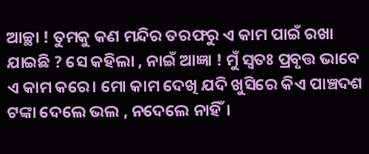ଆଚ୍ଛା ! ତୁମକୁ କଣ ମନ୍ଦିର ତରଫରୁ ଏ କାମ ପାଇଁ ରଖା ଯାଇଛି ? ସେ କହିଲା , ନାଇଁ ଆଜ୍ଞା ! ମୁଁ ସ୍ଵତଃ ପ୍ରବୃତ୍ତ ଭାବେ ଏ କାମ କରେ। ମୋ କାମ ଦେଖି ଯଦି ଖୁସିରେ କିଏ ପାଞ୍ଚଦଶ ଟଙ୍କା ଦେଲେ ଭଲ , ନଦେଲେ ନାହିଁ।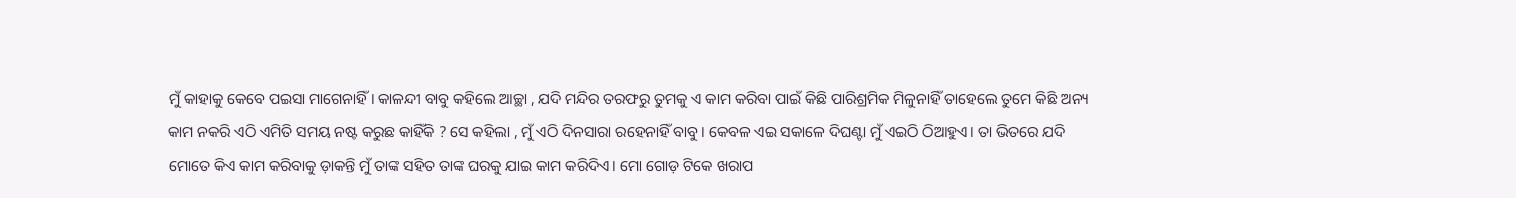ମୁଁ କାହାକୁ କେବେ ପଇସା ମାଗେନାହିଁ। କାଳନ୍ଦୀ ବାବୁ କହିଲେ ଆଚ୍ଛା , ଯଦି ମନ୍ଦିର ତରଫରୁ ତୁମକୁ ଏ କାମ କରିବା ପାଇଁ କିଛି ପାରିଶ୍ରମିକ ମିଳୁନାହିଁ ତାହେଲେ ତୁମେ କିଛି ଅନ୍ୟ କାମ ନକରି ଏଠି ଏମିତି ସମୟ ନଷ୍ଟ କରୁଛ କାହିଁକି ? ସେ କହିଲା , ମୁଁ ଏଠି ଦିନସାରା ରହେନାହିଁ ବାବୁ। କେବଳ ଏଇ ସକାଳେ ଦିଘଣ୍ଟା ମୁଁ ଏଇଠି ଠିଆହୁଏ। ତା ଭିତରେ ଯଦି ମୋତେ କିଏ କାମ କରିବାକୁ ଡ଼ାକନ୍ତି ମୁଁ ତାଙ୍କ ସହିତ ତାଙ୍କ ଘରକୁ ଯାଇ କାମ କରିଦିଏ। ମୋ ଗୋଡ଼ ଟିକେ ଖରାପ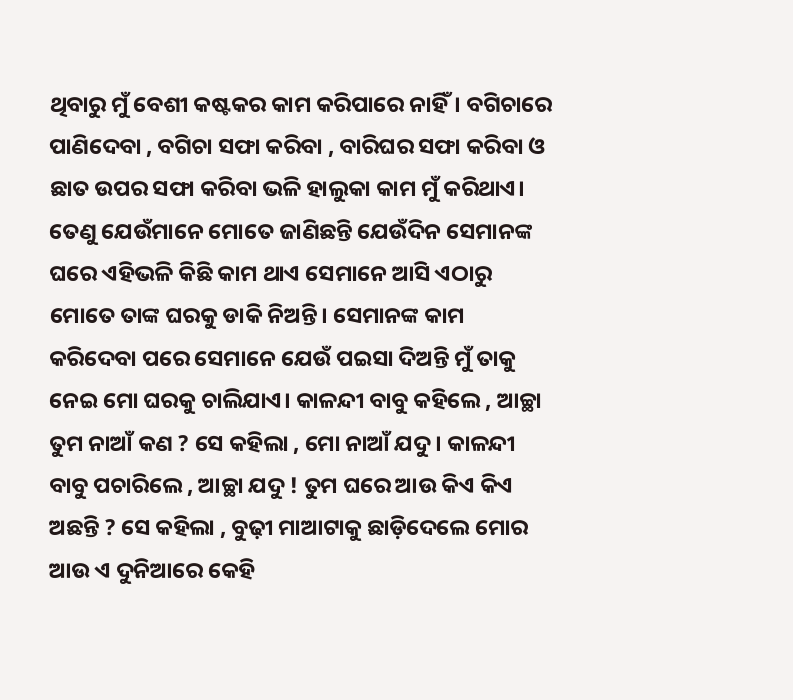ଥିବାରୁ ମୁଁ ବେଶୀ କଷ୍ଟକର କାମ କରିପାରେ ନାହିଁ। ବଗିଚାରେ ପାଣିଦେବା , ବଗିଚା ସଫା କରିବା , ବାରିଘର ସଫା କରିବା ଓ ଛାତ ଉପର ସଫା କରିବା ଭଳି ହାଲୁକା କାମ ମୁଁ କରିଥାଏ। ତେଣୁ ଯେଉଁମାନେ ମୋତେ ଜାଣିଛନ୍ତି ଯେଉଁଦିନ ସେମାନଙ୍କ ଘରେ ଏହିଭଳି କିଛି କାମ ଥାଏ ସେମାନେ ଆସି ଏଠାରୁ ମୋତେ ତାଙ୍କ ଘରକୁ ଡାକି ନିଅନ୍ତି। ସେମାନଙ୍କ କାମ କରିଦେବା ପରେ ସେମାନେ ଯେଉଁ ପଇସା ଦିଅନ୍ତି ମୁଁ ତାକୁ ନେଇ ମୋ ଘରକୁ ଚାଲିଯାଏ। କାଳନ୍ଦୀ ବାବୁ କହିଲେ , ଆଚ୍ଛା ତୁମ ନାଆଁ କଣ ? ସେ କହିଲା , ମୋ ନାଆଁ ଯଦୁ। କାଳନ୍ଦୀ ବାବୁ ପଚାରିଲେ , ଆଚ୍ଛା ଯଦୁ ! ତୁମ ଘରେ ଆଉ କିଏ କିଏ ଅଛନ୍ତି ? ସେ କହିଲା , ବୁଢ଼ୀ ମାଆଟାକୁ ଛାଡ଼ିଦେଲେ ମୋର ଆଉ ଏ ଦୁନିଆରେ କେହି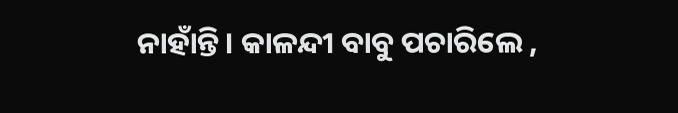ନାହାଁନ୍ତି। କାଳନ୍ଦୀ ବାବୁ ପଚାରିଲେ ,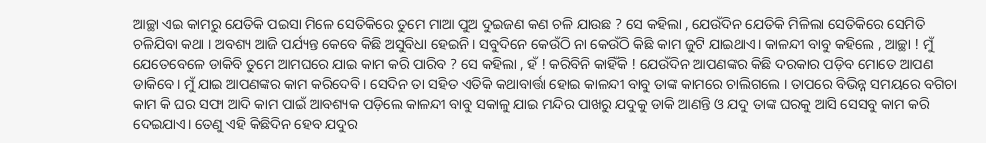ଆଚ୍ଛା ଏଇ କାମରୁ ଯେତିକି ପଇସା ମିଳେ ସେତିକିରେ ତୁମେ ମାଆ ପୁଅ ଦୁଇଜଣ କଣ ଚଳି ଯାଉଛ ? ସେ କହିଲା , ଯେଉଁଦିନ ଯେତିକି ମିଳିଲା ସେତିକିରେ ସେମିତି ଚଳିଯିବା କଥା । ଅବଶ୍ୟ ଆଜି ପର୍ଯ୍ୟନ୍ତ କେବେ କିଛି ଅସୁବିଧା ହେଇନି। ସବୁଦିନେ କେଉଁଠି ନା କେଉଁଠି କିଛି କାମ ଜୁଟି ଯାଇଥାଏ। କାଳନ୍ଦୀ ବାବୁ କହିଲେ , ଆଚ୍ଛା ! ମୁଁ ଯେତେବେଳେ ଡାକିବି ତୁମେ ଆମଘରେ ଯାଇ କାମ କରି ପାରିବ ? ସେ କହିଲା , ହଁ ! କରିବିନି କାହିଁକି ! ଯେଉଁଦିନ ଆପଣଙ୍କର କିଛି ଦରକାର ପଡ଼ିବ ମୋତେ ଆପଣ ଡାକିବେ। ମୁଁ ଯାଇ ଆପଣଙ୍କର କାମ କରିଦେବି। ସେଦିନ ତା ସହିତ ଏତିକି କଥାବାର୍ତ୍ତା ହୋଇ କାଳନ୍ଦୀ ବାବୁ ତାଙ୍କ କାମରେ ଚାଲିଗଲେ । ତାପରେ ବିଭିନ୍ନ ସମୟରେ ବଗିଚା କାମ କି ଘର ସଫା ଆଦି କାମ ପାଇଁ ଆବଶ୍ୟକ ପଡ଼ିଲେ କାଳନ୍ଦୀ ବାବୁ ସକାଳୁ ଯାଇ ମନ୍ଦିର ପାଖରୁ ଯଦୁକୁ ଡାକି ଆଣନ୍ତି ଓ ଯଦୁ ତାଙ୍କ ଘରକୁ ଆସି ସେସବୁ କାମ କରି ଦେଇଯାଏ। ତେଣୁ ଏହି କିଛିଦିନ ହେବ ଯଦୁର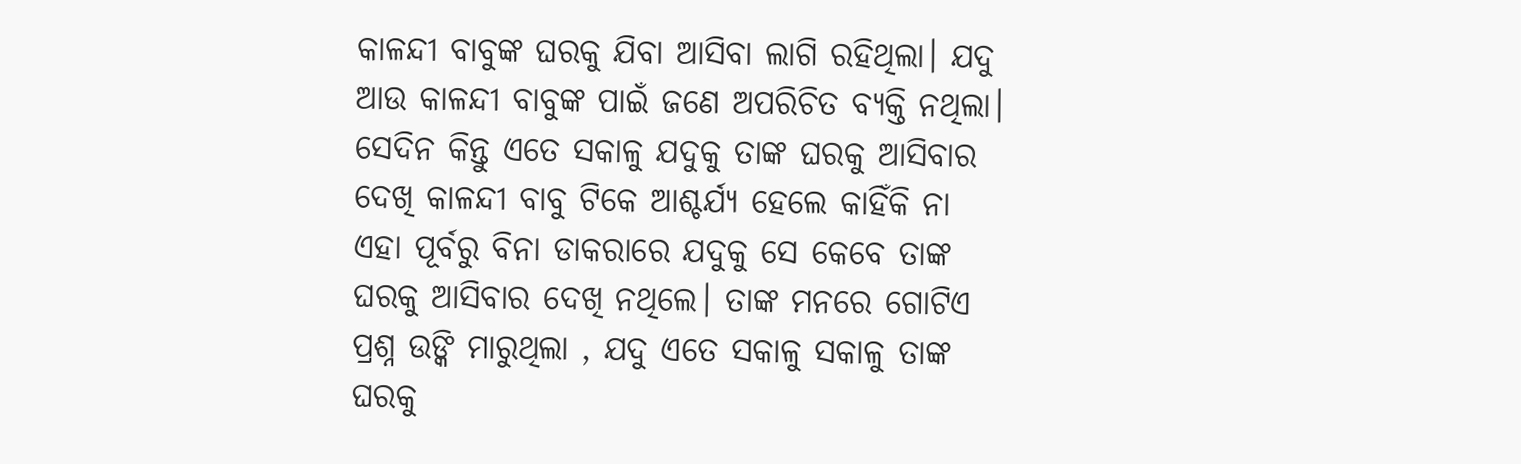କାଳନ୍ଦୀ ବାବୁଙ୍କ ଘରକୁ ଯିବା ଆସିବା ଲାଗି ରହିଥିଲା। ଯଦୁ ଆଉ କାଳନ୍ଦୀ ବାବୁଙ୍କ ପାଇଁ ଜଣେ ଅପରିଚିତ ବ୍ୟକ୍ତି ନଥିଲା।
ସେଦିନ କିନ୍ତୁ ଏତେ ସକାଳୁ ଯଦୁକୁ ତାଙ୍କ ଘରକୁ ଆସିବାର ଦେଖି କାଳନ୍ଦୀ ବାବୁ ଟିକେ ଆଶ୍ଚର୍ଯ୍ୟ ହେଲେ କାହିଁକି ନା ଏହା ପୂର୍ବରୁ ବିନା ଡାକରାରେ ଯଦୁକୁ ସେ କେବେ ତାଙ୍କ ଘରକୁ ଆସିବାର ଦେଖି ନଥିଲେ। ତାଙ୍କ ମନରେ ଗୋଟିଏ ପ୍ରଶ୍ନ ଉଙ୍କି ମାରୁଥିଲା , ଯଦୁ ଏତେ ସକାଳୁ ସକାଳୁ ତାଙ୍କ ଘରକୁ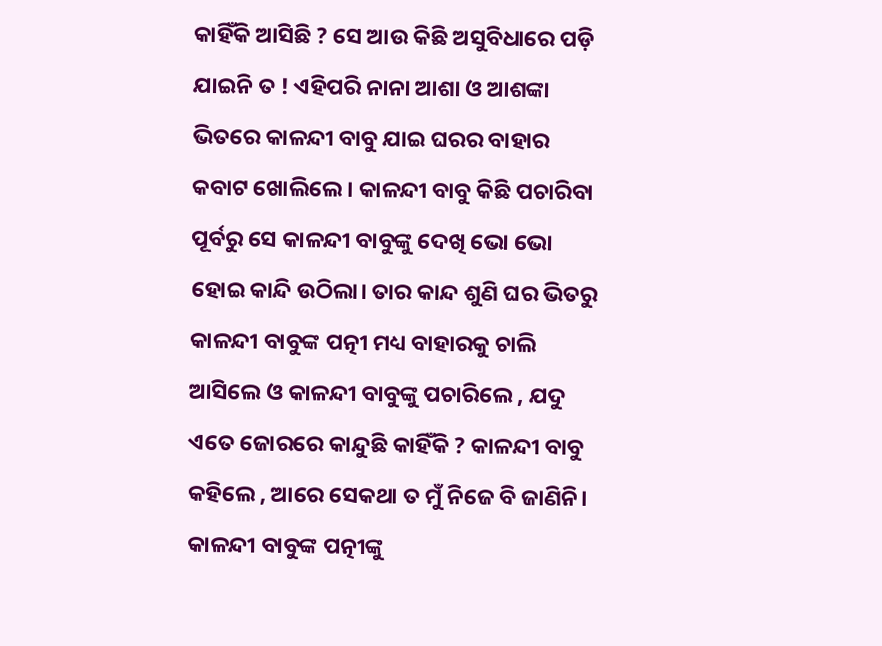କାହିଁକି ଆସିଛି ? ସେ ଆଉ କିଛି ଅସୁବିଧାରେ ପଡ଼ି ଯାଇନି ତ ! ଏହିପରି ନାନା ଆଶା ଓ ଆଶଙ୍କା ଭିତରେ କାଳନ୍ଦୀ ବାବୁ ଯାଇ ଘରର ବାହାର କବାଟ ଖୋଲିଲେ। କାଳନ୍ଦୀ ବାବୁ କିଛି ପଚାରିବା ପୂର୍ବରୁ ସେ କାଳନ୍ଦୀ ବାବୁଙ୍କୁ ଦେଖି ଭୋ ଭୋ ହୋଇ କାନ୍ଦି ଉଠିଲା। ତାର କାନ୍ଦ ଶୁଣି ଘର ଭିତରୁ କାଳନ୍ଦୀ ବାବୁଙ୍କ ପତ୍ନୀ ମଧ୍ୟ ବାହାରକୁ ଚାଲି ଆସିଲେ ଓ କାଳନ୍ଦୀ ବାବୁଙ୍କୁ ପଚାରିଲେ , ଯଦୁ ଏତେ ଜୋରରେ କାନ୍ଦୁଛି କାହିଁକି ? କାଳନ୍ଦୀ ବାବୁ କହିଲେ , ଆରେ ସେକଥା ତ ମୁଁ ନିଜେ ବି ଜାଣିନି। କାଳନ୍ଦୀ ବାବୁଙ୍କ ପତ୍ନୀଙ୍କୁ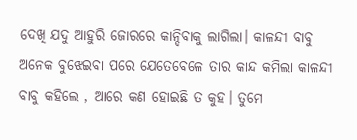ଦେଖି ଯଦୁ ଆହୁରି ଜୋରରେ କାନ୍ଦିବାକୁ ଲାଗିଲା। କାଳନ୍ଦୀ ବାବୁ ଅନେକ ବୁଝେଇବା ପରେ ଯେତେବେଳେ ତାର କାନ୍ଦ କମିଲା କାଳନ୍ଦୀ ବାବୁ କହିଲେ , ଆରେ କଣ ହୋଇଛି ତ କୁହ। ତୁମେ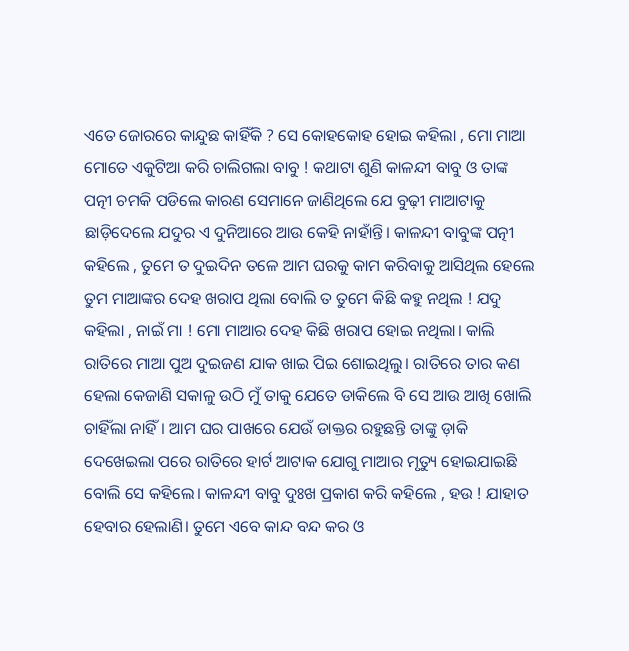ଏତେ ଜୋରରେ କାନ୍ଦୁଛ କାହିଁକି ? ସେ କୋହକୋହ ହୋଇ କହିଲା , ମୋ ମାଆ ମୋତେ ଏକୁଟିଆ କରି ଚାଲିଗଲା ବାବୁ ! କଥାଟା ଶୁଣି କାଳନ୍ଦୀ ବାବୁ ଓ ତାଙ୍କ ପତ୍ନୀ ଚମକି ପଡିଲେ କାରଣ ସେମାନେ ଜାଣିଥିଲେ ଯେ ବୁଢ଼ୀ ମାଆଟାକୁ ଛାଡ଼ିଦେଲେ ଯଦୁର ଏ ଦୁନିଆରେ ଆଉ କେହି ନାହାଁନ୍ତି। କାଳନ୍ଦୀ ବାବୁଙ୍କ ପତ୍ନୀ କହିଲେ , ତୁମେ ତ ଦୁଇଦିନ ତଳେ ଆମ ଘରକୁ କାମ କରିବାକୁ ଆସିଥିଲ ହେଲେ ତୁମ ମାଆଙ୍କର ଦେହ ଖରାପ ଥିଲା ବୋଲି ତ ତୁମେ କିଛି କହୁ ନଥିଲ ! ଯଦୁ କହିଲା , ନାଇଁ ମା ! ମୋ ମାଆର ଦେହ କିଛି ଖରାପ ହୋଇ ନଥିଲା। କାଲି ରାତିରେ ମାଆ ପୁଅ ଦୁଇଜଣ ଯାକ ଖାଇ ପିଇ ଶୋଇଥିଲୁ। ରାତିରେ ତାର କଣ ହେଲା କେଜାଣି ସକାଳୁ ଉଠି ମୁଁ ତାକୁ ଯେତେ ଡାକିଲେ ବି ସେ ଆଉ ଆଖି ଖୋଲି ଚାହିଁଲା ନାହିଁ। ଆମ ଘର ପାଖରେ ଯେଉଁ ଡାକ୍ତର ରହୁଛନ୍ତି ତାଙ୍କୁ ଡ଼ାକି ଦେଖେଇଲା ପରେ ରାତିରେ ହାର୍ଟ ଆଟାକ ଯୋଗୁ ମାଆର ମୃତ୍ୟୁ ହୋଇଯାଇଛି ବୋଲି ସେ କହିଲେ। କାଳନ୍ଦୀ ବାବୁ ଦୁଃଖ ପ୍ରକାଶ କରି କହିଲେ , ହଉ ! ଯାହାତ ହେବାର ହେଲାଣି। ତୁମେ ଏବେ କାନ୍ଦ ବନ୍ଦ କର ଓ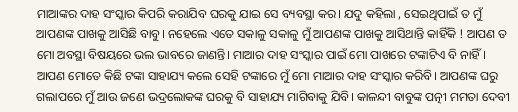ମାଆଙ୍କର ଦାହ ସଂସ୍କାର କିପରି କରାଯିବ ଘରକୁ ଯାଇ ସେ ବ୍ୟବସ୍ଥା କର। ଯଦୁ କହିଲା , ସେଇଥିପାଇଁ ତ ମୁଁ ଆପଣଙ୍କ ପାଖକୁ ଆସିଛି ବାବୁ। ନହେଲେ ଏତେ ସକାଳୁ ସକାଳୁ ମୁଁ ଆପଣଙ୍କ ପାଖକୁ ଆସିଥାନ୍ତି କାହିଁକି ! ଆପଣ ତ ମୋ ଅବସ୍ଥା ବିଷୟରେ ଭଲ ଭାବରେ ଜାଣନ୍ତି। ମାଆର ଦାହ ସଂସ୍କାର ପାଇଁ ମୋ ପାଖରେ ଟଙ୍କାଟିଏ ବି ନାହିଁ। ଆପଣ ମୋତେ କିଛି ଟଙ୍କା ସାହାଯ୍ୟ କଲେ ସେହି ଟଙ୍କାରେ ମୁଁ ମୋ ମାଆର ଦାହ ସଂସ୍କାର କରିବି। ଆପଣଙ୍କ ଘରୁ ଗଲାପରେ ମୁଁ ଆଉ ଜଣେ ଭଦ୍ରଲୋକଙ୍କ ଘରକୁ ବି ସାହାଯ୍ୟ ମାଗିବାକୁ ଯିବି। କାଳନ୍ଦୀ ବାବୁଙ୍କ ପତ୍ନୀ ମମତା ଦେବୀ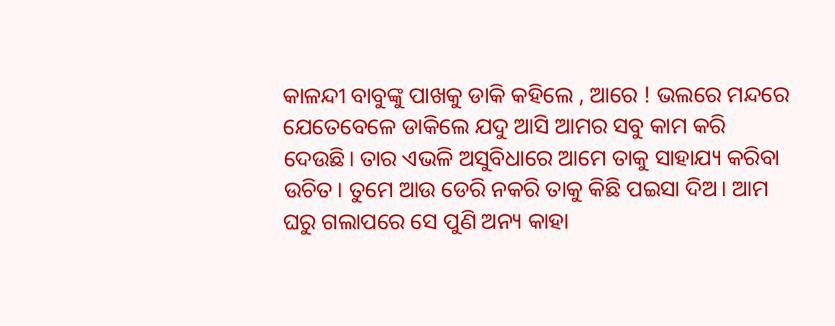କାଳନ୍ଦୀ ବାବୁଙ୍କୁ ପାଖକୁ ଡାକି କହିଲେ , ଆରେ ! ଭଲରେ ମନ୍ଦରେ ଯେତେବେଳେ ଡାକିଲେ ଯଦୁ ଆସି ଆମର ସବୁ କାମ କରି ଦେଉଛି। ତାର ଏଭଳି ଅସୁବିଧାରେ ଆମେ ତାକୁ ସାହାଯ୍ୟ କରିବା ଉଚିତ। ତୁମେ ଆଉ ଡେରି ନକରି ତାକୁ କିଛି ପଇସା ଦିଅ। ଆମ ଘରୁ ଗଲାପରେ ସେ ପୁଣି ଅନ୍ୟ କାହା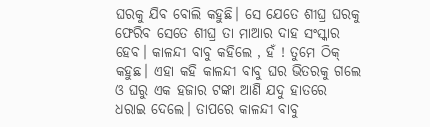ଘରକୁ ଯିବ ବୋଲି କହୁଛି। ସେ ଯେତେ ଶୀଘ୍ର ଘରକୁ ଫେରିବ ସେତେ ଶୀଘ୍ର ତା ମାଆର ଦାହ ସଂସ୍କାର ହେବ। କାଳନ୍ଦୀ ବାବୁ କହିଲେ , ହଁ ! ତୁମେ ଠିକ୍ କହୁଛ। ଏହା କହି କାଳନ୍ଦୀ ବାବୁ ଘର ଭିତରକୁ ଗଲେ ଓ ଘରୁ ଏକ ହଜାର ଟଙ୍କା ଆଣି ଯଦୁ ହାତରେ ଧରାଇ ଦେଲେ। ତାପରେ କାଳନ୍ଦୀ ବାବୁ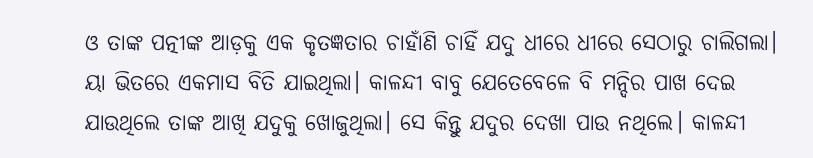ଓ ତାଙ୍କ ପତ୍ନୀଙ୍କ ଆଡ଼କୁ ଏକ କୃତଜ୍ଞତାର ଚାହାଁଣି ଚାହିଁ ଯଦୁ ଧୀରେ ଧୀରେ ସେଠାରୁ ଚାଲିଗଲା।
ୟା ଭିତରେ ଏକମାସ ବିତି ଯାଇଥିଲା। କାଳନ୍ଦୀ ବାବୁ ଯେତେବେଳେ ବି ମନ୍ଦିର ପାଖ ଦେଇ ଯାଉଥିଲେ ତାଙ୍କ ଆଖି ଯଦୁକୁ ଖୋଜୁଥିଲା। ସେ କିନ୍ତୁ ଯଦୁର ଦେଖା ପାଉ ନଥିଲେ। କାଳନ୍ଦୀ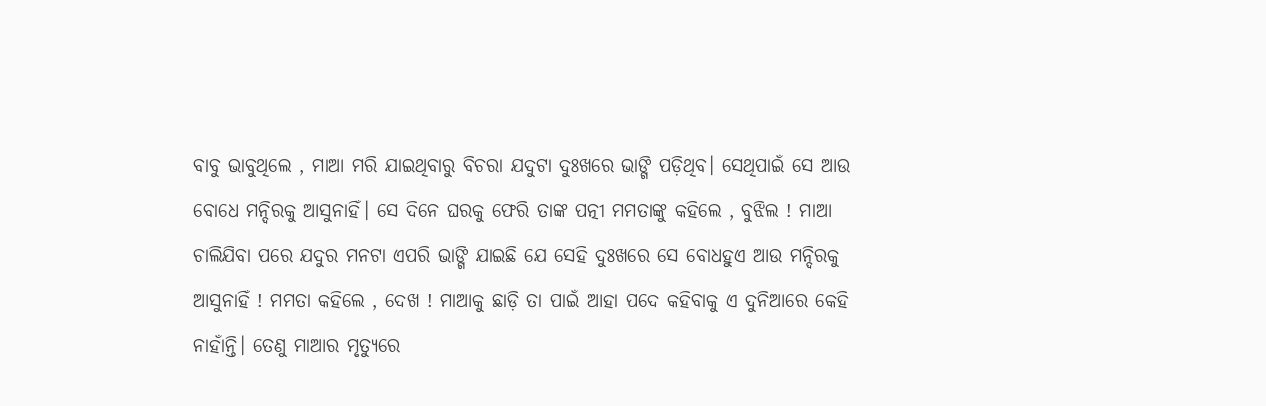ବାବୁ ଭାବୁଥିଲେ , ମାଆ ମରି ଯାଇଥିବାରୁ ବିଚରା ଯଦୁଟା ଦୁଃଖରେ ଭାଙ୍ଗି ପଡ଼ିଥିବ। ସେଥିପାଇଁ ସେ ଆଉ ବୋଧେ ମନ୍ଦିରକୁ ଆସୁନାହିଁ। ସେ ଦିନେ ଘରକୁ ଫେରି ତାଙ୍କ ପତ୍ନୀ ମମତାଙ୍କୁ କହିଲେ , ବୁଝିଲ ! ମାଆ ଚାଲିଯିବା ପରେ ଯଦୁର ମନଟା ଏପରି ଭାଙ୍ଗି ଯାଇଛି ଯେ ସେହି ଦୁଃଖରେ ସେ ବୋଧହୁଏ ଆଉ ମନ୍ଦିରକୁ ଆସୁନାହିଁ ! ମମତା କହିଲେ , ଦେଖ ! ମାଆକୁ ଛାଡ଼ି ତା ପାଇଁ ଆହା ପଦେ କହିବାକୁ ଏ ଦୁନିଆରେ କେହି ନାହାଁନ୍ତି। ତେଣୁ ମାଆର ମୃତ୍ୟୁରେ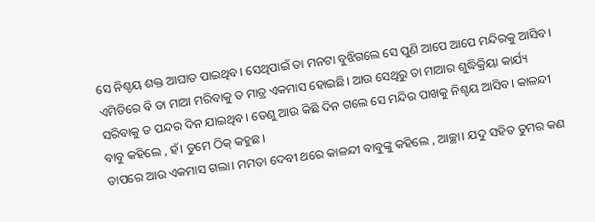ସେ ନିଶ୍ଚୟ ଶକ୍ତ ଆଘାତ ପାଇଥିବ। ସେଥିପାଇଁ ତା ମନଟା ବୁଝିଗଲେ ସେ ପୁଣି ଆପେ ଆପେ ମନ୍ଦିରକୁ ଆସିବ। ଏମିତିରେ ବି ତା ମାଆ ମରିବାକୁ ତ ମାତ୍ର ଏକମାସ ହୋଇଛି। ଆଉ ସେଥିରୁ ତା ମାଆର ଶୁଦ୍ଧିକ୍ରିୟା କାର୍ଯ୍ୟ ସରିବାକୁ ତ ପନ୍ଦର ଦିନ ଯାଇଥିବ। ତେଣୁ ଆଉ କିଛି ଦିନ ଗଲେ ସେ ମନ୍ଦିର ପାଖକୁ ନିଶ୍ଚୟ ଆସିବ। କାଳନ୍ଦୀ ବାବୁ କହିଲେ , ହଁ। ତୁମେ ଠିକ୍ କହୁଛ।
ତାପରେ ଆଉ ଏକମାସ ଗଲା। ମମତା ଦେବୀ ଥରେ କାଳନ୍ଦୀ ବାବୁଙ୍କୁ କହିଲେ , ଆଚ୍ଛା। ଯଦୁ ସହିତ ତୁମର କଣ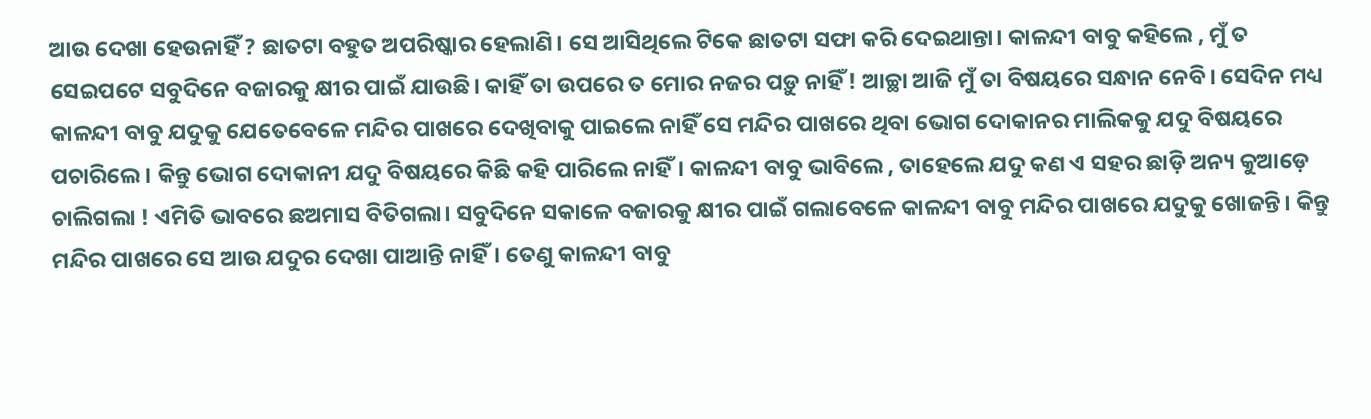ଆଉ ଦେଖା ହେଉନାହିଁ ? ଛାତଟା ବହୁତ ଅପରିଷ୍କାର ହେଲାଣି। ସେ ଆସିଥିଲେ ଟିକେ ଛାତଟା ସଫା କରି ଦେଇଥାନ୍ତା। କାଳନ୍ଦୀ ବାବୁ କହିଲେ , ମୁଁ ତ ସେଇପଟେ ସବୁଦିନେ ବଜାରକୁ କ୍ଷୀର ପାଇଁ ଯାଉଛି। କାହିଁ ତା ଉପରେ ତ ମୋର ନଜର ପଡ଼ୁ ନାହିଁ ! ଆଚ୍ଛା ଆଜି ମୁଁ ତା ବିଷୟରେ ସନ୍ଧାନ ନେବି। ସେଦିନ ମଧ୍ୟ କାଳନ୍ଦୀ ବାବୁ ଯଦୁକୁ ଯେତେବେଳେ ମନ୍ଦିର ପାଖରେ ଦେଖିବାକୁ ପାଇଲେ ନାହିଁ ସେ ମନ୍ଦିର ପାଖରେ ଥିବା ଭୋଗ ଦୋକାନର ମାଲିକକୁ ଯଦୁ ବିଷୟରେ ପଚାରିଲେ। କିନ୍ତୁ ଭୋଗ ଦୋକାନୀ ଯଦୁ ବିଷୟରେ କିଛି କହି ପାରିଲେ ନାହିଁ। କାଳନ୍ଦୀ ବାବୁ ଭାବିଲେ , ତାହେଲେ ଯଦୁ କଣ ଏ ସହର ଛାଡ଼ି ଅନ୍ୟ କୁଆଡ଼େ ଚାଲିଗଲା ! ଏମିତି ଭାବରେ ଛଅମାସ ବିତିଗଲା। ସବୁଦିନେ ସକାଳେ ବଜାରକୁ କ୍ଷୀର ପାଇଁ ଗଲାବେଳେ କାଳନ୍ଦୀ ବାବୁ ମନ୍ଦିର ପାଖରେ ଯଦୁକୁ ଖୋଜନ୍ତି। କିନ୍ତୁ ମନ୍ଦିର ପାଖରେ ସେ ଆଉ ଯଦୁର ଦେଖା ପାଆନ୍ତି ନାହିଁ। ତେଣୁ କାଳନ୍ଦୀ ବାବୁ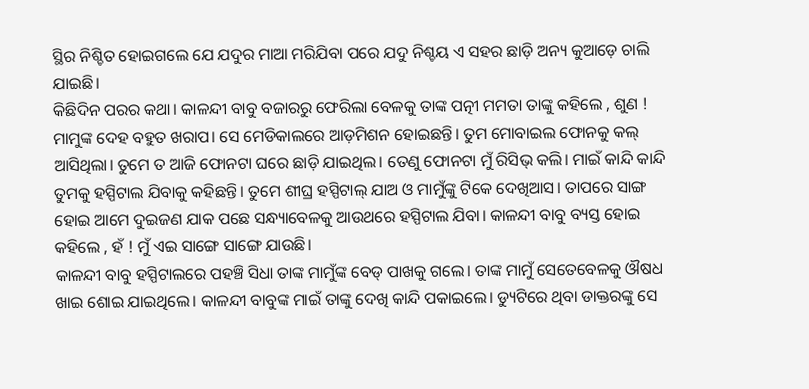ସ୍ଥିର ନିଶ୍ଚିତ ହୋଇଗଲେ ଯେ ଯଦୁର ମାଆ ମରିଯିବା ପରେ ଯଦୁ ନିଶ୍ଚୟ ଏ ସହର ଛାଡ଼ି ଅନ୍ୟ କୁଆଡ଼େ ଚାଲି ଯାଇଛି।
କିଛିଦିନ ପରର କଥା। କାଳନ୍ଦୀ ବାବୁ ବଜାରରୁ ଫେରିଲା ବେଳକୁ ତାଙ୍କ ପତ୍ନୀ ମମତା ତାଙ୍କୁ କହିଲେ , ଶୁଣ ! ମାମୁଙ୍କ ଦେହ ବହୁତ ଖରାପ। ସେ ମେଡିକାଲରେ ଆଡ଼ମିଶନ ହୋଇଛନ୍ତି। ତୁମ ମୋବାଇଲ ଫୋନକୁ କଲ୍ ଆସିଥିଲା। ତୁମେ ତ ଆଜି ଫୋନଟା ଘରେ ଛାଡ଼ି ଯାଇଥିଲ। ତେଣୁ ଫୋନଟା ମୁଁ ରିସିଭ୍ କଲି। ମାଇଁ କାନ୍ଦି କାନ୍ଦି ତୁମକୁ ହସ୍ପିଟାଲ ଯିବାକୁ କହିଛନ୍ତି। ତୁମେ ଶୀଘ୍ର ହସ୍ପିଟାଲ୍ ଯାଅ ଓ ମାମୁଁଙ୍କୁ ଟିକେ ଦେଖିଆସ। ତାପରେ ସାଙ୍ଗ ହୋଇ ଆମେ ଦୁଇଜଣ ଯାକ ପଛେ ସନ୍ଧ୍ୟାବେଳକୁ ଆଉଥରେ ହସ୍ପିଟାଲ ଯିବା। କାଳନ୍ଦୀ ବାବୁ ବ୍ୟସ୍ତ ହୋଇ କହିଲେ , ହଁ ! ମୁଁ ଏଇ ସାଙ୍ଗେ ସାଙ୍ଗେ ଯାଉଛି।
କାଳନ୍ଦୀ ବାବୁ ହସ୍ପିଟାଲରେ ପହଞ୍ଚି ସିଧା ତାଙ୍କ ମାମୁଁଙ୍କ ବେଡ୍ ପାଖକୁ ଗଲେ। ତାଙ୍କ ମାମୁଁ ସେତେବେଳକୁ ଔଷଧ ଖାଇ ଶୋଇ ଯାଇଥିଲେ। କାଳନ୍ଦୀ ବାବୁଙ୍କ ମାଇଁ ତାଙ୍କୁ ଦେଖି କାନ୍ଦି ପକାଇଲେ। ଡ୍ୟୁଟିରେ ଥିବା ଡାକ୍ତରଙ୍କୁ ସେ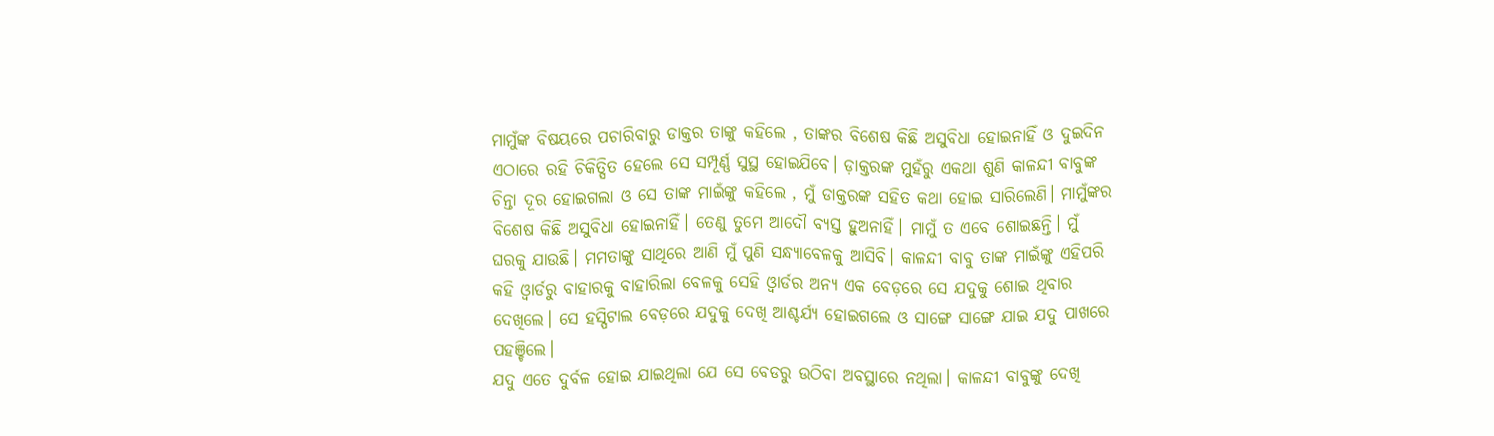ମାମୁଁଙ୍କ ବିଷୟରେ ପଚାରିବାରୁ ଡାକ୍ତର ତାଙ୍କୁ କହିଲେ , ତାଙ୍କର ବିଶେଷ କିଛି ଅସୁବିଧା ହୋଇନାହିଁ ଓ ଦୁଇଦିନ ଏଠାରେ ରହି ଚିକିତ୍ସିତ ହେଲେ ସେ ସମ୍ପୂର୍ଣ୍ଣ ସୁସ୍ଥ ହୋଇଯିବେ। ଡ଼ାକ୍ତରଙ୍କ ମୁହଁରୁ ଏକଥା ଶୁଣି କାଳନ୍ଦୀ ବାବୁଙ୍କ ଚିନ୍ତା ଦୂର ହୋଇଗଲା ଓ ସେ ତାଙ୍କ ମାଇଁଙ୍କୁ କହିଲେ , ମୁଁ ଡାକ୍ତରଙ୍କ ସହିତ କଥା ହୋଇ ସାରିଲେଣି। ମାମୁଁଙ୍କର ବିଶେଷ କିଛି ଅସୁବିଧା ହୋଇନାହିଁ। ତେଣୁ ତୁମେ ଆଦୌ ବ୍ୟସ୍ତ ହୁଅନାହିଁ। ମାମୁଁ ତ ଏବେ ଶୋଇଛନ୍ତି। ମୁଁ ଘରକୁ ଯାଉଛି। ମମତାଙ୍କୁ ସାଥିରେ ଆଣି ମୁଁ ପୁଣି ସନ୍ଧ୍ୟାବେଳକୁ ଆସିବି। କାଳନ୍ଦୀ ବାବୁ ତାଙ୍କ ମାଇଁଙ୍କୁ ଏହିପରି କହି ଓ୍ଵାର୍ଡରୁ ବାହାରକୁ ବାହାରିଲା ବେଳକୁ ସେହି ଓ୍ଵାର୍ଡର ଅନ୍ୟ ଏକ ବେଡ଼ରେ ସେ ଯଦୁକୁ ଶୋଇ ଥିବାର ଦେଖିଲେ। ସେ ହସ୍ପିଟାଲ ବେଡ଼ରେ ଯଦୁକୁ ଦେଖି ଆଶ୍ଚର୍ଯ୍ୟ ହୋଇଗଲେ ଓ ସାଙ୍ଗେ ସାଙ୍ଗେ ଯାଇ ଯଦୁ ପାଖରେ ପହଞ୍ଚିଲେ।
ଯଦୁ ଏତେ ଦୁର୍ବଳ ହୋଇ ଯାଇଥିଲା ଯେ ସେ ବେଡରୁ ଉଠିବା ଅବସ୍ଥାରେ ନଥିଲା। କାଳନ୍ଦୀ ବାବୁଙ୍କୁ ଦେଖି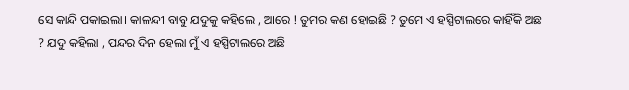ସେ କାନ୍ଦି ପକାଇଲା। କାଳନ୍ଦୀ ବାବୁ ଯଦୁକୁ କହିଲେ , ଆରେ ! ତୁମର କଣ ହୋଇଛି ? ତୁମେ ଏ ହସ୍ପିଟାଲରେ କାହିଁକି ଅଛ ? ଯଦୁ କହିଲା , ପନ୍ଦର ଦିନ ହେଲା ମୁଁ ଏ ହସ୍ପିଟାଲରେ ଅଛି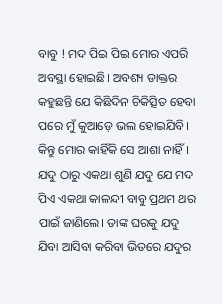ବାବୁ ! ମଦ ପିଇ ପିଇ ମୋର ଏପରି ଅବସ୍ଥା ହୋଇଛି। ଅବଶ୍ୟ ଡାକ୍ତର କହୁଛନ୍ତି ଯେ କିଛିଦିନ ଚିକିତ୍ସିତ ହେବା ପରେ ମୁଁ କୁଆଡ଼େ ଭଲ ହୋଇଯିବି। କିନ୍ତୁ ମୋର କାହିଁକି ସେ ଆଶା ନାହିଁ। ଯଦୁ ଠାରୁ ଏକଥା ଶୁଣି ଯଦୁ ଯେ ମଦ ପିଏ ଏକଥା କାଳନ୍ଦୀ ବାବୁ ପ୍ରଥମ ଥର ପାଇଁ ଜାଣିଲେ। ତାଙ୍କ ଘରକୁ ଯଦୁ ଯିବା ଆସିବା କରିବା ଭିତରେ ଯଦୁର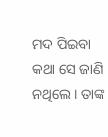ମଦ ପିଇବା କଥା ସେ ଜାଣି ନଥିଲେ। ତାଙ୍କ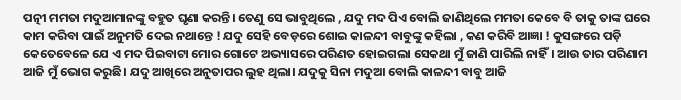ପତ୍ନୀ ମମତା ମଦୁଆମାନଙ୍କୁ ବହୁତ ଘୃଣା କରନ୍ତି। ତେଣୁ ସେ ଭାବୁଥିଲେ , ଯଦୁ ମଦ ପିଏ ବୋଲି ଜାଣିଥିଲେ ମମତା କେବେ ବି ତାକୁ ତାଙ୍କ ଘରେ କାମ କରିବା ପାଇଁ ଅନୁମତି ଦେଇ ନଥାନ୍ତେ ! ଯଦୁ ସେହି ବେଡ଼ରେ ଶୋଇ କାଳନ୍ଦୀ ବାବୁଙ୍କୁ କହିଲା , କଣ କରିବି ଆଜ୍ଞା ! କୁସଙ୍ଗରେ ପଡ଼ି କେତେବେଳେ ଯେ ଏ ମଦ ପିଇବାଟା ମୋର ଗୋଟେ ଅଭ୍ୟାସରେ ପରିଣତ ହୋଇଗଲା ସେକଥା ମୁଁ ଜାଣି ପାରିଲି ନାହିଁ। ଆଉ ତାର ପରିଣାମ ଆଜି ମୁଁ ଭୋଗ କରୁଛି। ଯଦୁ ଆଖିରେ ଅନୁତାପର ଲୁହ ଥିଲା। ଯଦୁକୁ ସିନା ମଦୁଆ ବୋଲି କାଳନ୍ଦୀ ବାବୁ ଆଜି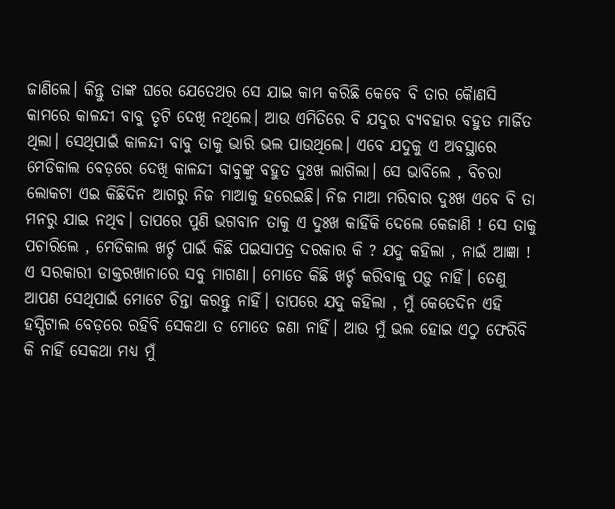ଜାଣିଲେ। କିନ୍ତୁ ତାଙ୍କ ଘରେ ଯେତେଥର ସେ ଯାଇ କାମ କରିଛି କେବେ ବି ତାର କୋୖଣସି କାମରେ କାଳନ୍ଦୀ ବାବୁ ତୃଟି ଦେଖି ନଥିଲେ। ଆଉ ଏମିତିରେ ବି ଯଦୁର ବ୍ୟବହାର ବହୁତ ମାର୍ଜିତ ଥିଲା। ସେଥିପାଇଁ କାଳନ୍ଦୀ ବାବୁ ତାକୁ ଭାରି ଭଲ ପାଉଥିଲେ। ଏବେ ଯଦୁକୁ ଏ ଅବସ୍ଥାରେ ମେଡିକାଲ ବେଡ଼ରେ ଦେଖି କାଳନ୍ଦୀ ବାବୁଙ୍କୁ ବହୁତ ଦୁଃଖ ଲାଗିଲା। ସେ ଭାବିଲେ , ବିଚରା ଲୋକଟା ଏଇ କିଛିଦିନ ଆଗରୁ ନିଜ ମାଆକୁ ହରେଇଛି। ନିଜ ମାଆ ମରିବାର ଦୁଃଖ ଏବେ ବି ତା ମନରୁ ଯାଇ ନଥିବ। ତାପରେ ପୁଣି ଭଗବାନ ତାକୁ ଏ ଦୁଃଖ କାହିଁକି ଦେଲେ କେଜାଣି ! ସେ ତାକୁ ପଚାରିଲେ , ମେଡିକାଲ ଖର୍ଚ୍ଚ ପାଇଁ କିଛି ପଇସାପତ୍ର ଦରକାର କି ? ଯଦୁ କହିଲା , ନାଇଁ ଆଜ୍ଞା ! ଏ ସରକାରୀ ଡାକ୍ତରଖାନାରେ ସବୁ ମାଗଣା। ମୋତେ କିଛି ଖର୍ଚ୍ଚ କରିବାକୁ ପଡ଼ୁ ନାହିଁ। ତେଣୁ ଆପଣ ସେଥିପାଇଁ ମୋଟେ ଚିନ୍ତା କରନ୍ତୁ ନାହିଁ। ତାପରେ ଯଦୁ କହିଲା , ମୁଁ କେତେଦିନ ଏହି ହସ୍ପିଟାଲ ବେଡ଼ରେ ରହିବି ସେକଥା ତ ମୋତେ ଜଣା ନାହିଁ। ଆଉ ମୁଁ ଭଲ ହୋଇ ଏଠୁ ଫେରିବି କି ନାହିଁ ସେକଥା ମଧ୍ୟ ମୁଁ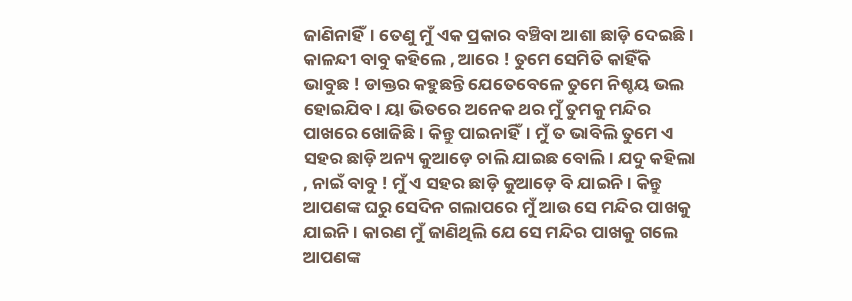ଜାଣିନାହିଁ। ତେଣୁ ମୁଁ ଏକ ପ୍ରକାର ବଞ୍ଚିବା ଆଶା ଛାଡ଼ି ଦେଇଛି। କାଳନ୍ଦୀ ବାବୁ କହିଲେ , ଆରେ ! ତୁମେ ସେମିତି କାହିଁକି ଭାବୁଛ ! ଡାକ୍ତର କହୁଛନ୍ତି ଯେତେବେଳେ ତୁମେ ନିଶ୍ଚୟ ଭଲ ହୋଇଯିବ। ୟା ଭିତରେ ଅନେକ ଥର ମୁଁ ତୁମକୁ ମନ୍ଦିର ପାଖରେ ଖୋଜିଛି। କିନ୍ତୁ ପାଇନାହିଁ। ମୁଁ ତ ଭାବିଲି ତୁମେ ଏ ସହର ଛାଡ଼ି ଅନ୍ୟ କୁଆଡ଼େ ଚାଲି ଯାଇଛ ବୋଲି। ଯଦୁ କହିଲା , ନାଇଁ ବାବୁ ! ମୁଁ ଏ ସହର ଛାଡ଼ି କୁଆଡ଼େ ବି ଯାଇନି। କିନ୍ତୁ ଆପଣଙ୍କ ଘରୁ ସେଦିନ ଗଲାପରେ ମୁଁ ଆଉ ସେ ମନ୍ଦିର ପାଖକୁ ଯାଇନି। କାରଣ ମୁଁ ଜାଣିଥିଲି ଯେ ସେ ମନ୍ଦିର ପାଖକୁ ଗଲେ ଆପଣଙ୍କ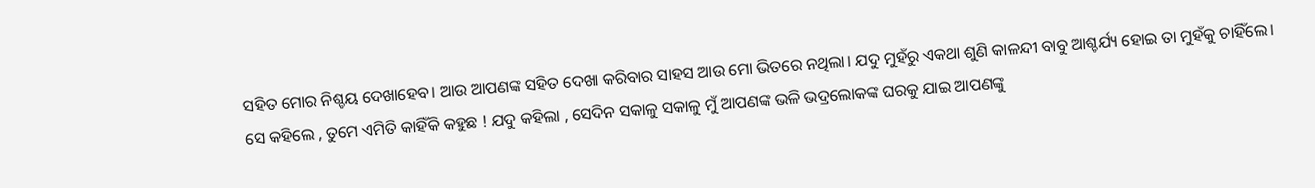ସହିତ ମୋର ନିଶ୍ଚୟ ଦେଖାହେବ। ଆଉ ଆପଣଙ୍କ ସହିତ ଦେଖା କରିବାର ସାହସ ଆଉ ମୋ ଭିତରେ ନଥିଲା। ଯଦୁ ମୁହଁରୁ ଏକଥା ଶୁଣି କାଳନ୍ଦୀ ବାବୁ ଆଶ୍ଚର୍ଯ୍ୟ ହୋଇ ତା ମୁହଁକୁ ଚାହିଁଲେ। ସେ କହିଲେ , ତୁମେ ଏମିତି କାହିଁକି କହୁଛ ! ଯଦୁ କହିଲା , ସେଦିନ ସକାଳୁ ସକାଳୁ ମୁଁ ଆପଣଙ୍କ ଭଳି ଭଦ୍ରଲୋକଙ୍କ ଘରକୁ ଯାଇ ଆପଣଙ୍କୁ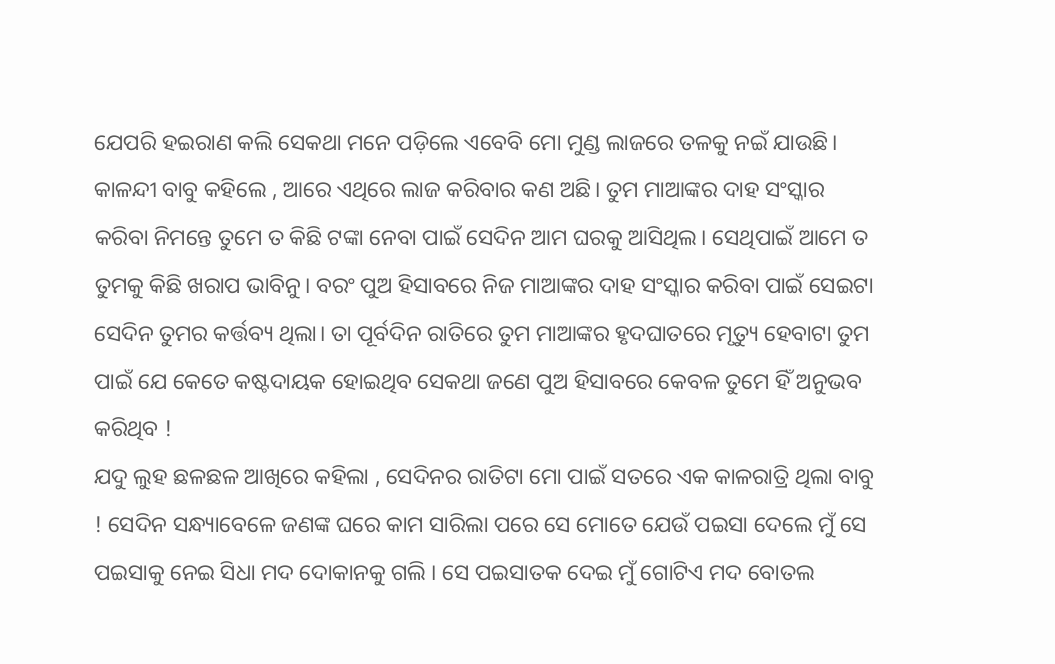ଯେପରି ହଇରାଣ କଲି ସେକଥା ମନେ ପଡ଼ିଲେ ଏବେବି ମୋ ମୁଣ୍ଡ ଲାଜରେ ତଳକୁ ନଇଁ ଯାଉଛି। କାଳନ୍ଦୀ ବାବୁ କହିଲେ , ଆରେ ଏଥିରେ ଲାଜ କରିବାର କଣ ଅଛି। ତୁମ ମାଆଙ୍କର ଦାହ ସଂସ୍କାର କରିବା ନିମନ୍ତେ ତୁମେ ତ କିଛି ଟଙ୍କା ନେବା ପାଇଁ ସେଦିନ ଆମ ଘରକୁ ଆସିଥିଲ। ସେଥିପାଇଁ ଆମେ ତ ତୁମକୁ କିଛି ଖରାପ ଭାବିନୁ। ବରଂ ପୁଅ ହିସାବରେ ନିଜ ମାଆଙ୍କର ଦାହ ସଂସ୍କାର କରିବା ପାଇଁ ସେଇଟା ସେଦିନ ତୁମର କର୍ତ୍ତବ୍ୟ ଥିଲା। ତା ପୂର୍ବଦିନ ରାତିରେ ତୁମ ମାଆଙ୍କର ହୃଦଘାତରେ ମୃତ୍ୟୁ ହେବାଟା ତୁମ ପାଇଁ ଯେ କେତେ କଷ୍ଟଦାୟକ ହୋଇଥିବ ସେକଥା ଜଣେ ପୁଅ ହିସାବରେ କେବଳ ତୁମେ ହିଁ ଅନୁଭବ କରିଥିବ !
ଯଦୁ ଲୁହ ଛଳଛଳ ଆଖିରେ କହିଲା , ସେଦିନର ରାତିଟା ମୋ ପାଇଁ ସତରେ ଏକ କାଳରାତ୍ରି ଥିଲା ବାବୁ ! ସେଦିନ ସନ୍ଧ୍ୟାବେଳେ ଜଣଙ୍କ ଘରେ କାମ ସାରିଲା ପରେ ସେ ମୋତେ ଯେଉଁ ପଇସା ଦେଲେ ମୁଁ ସେ ପଇସାକୁ ନେଇ ସିଧା ମଦ ଦୋକାନକୁ ଗଲି । ସେ ପଇସାତକ ଦେଇ ମୁଁ ଗୋଟିଏ ମଦ ବୋତଲ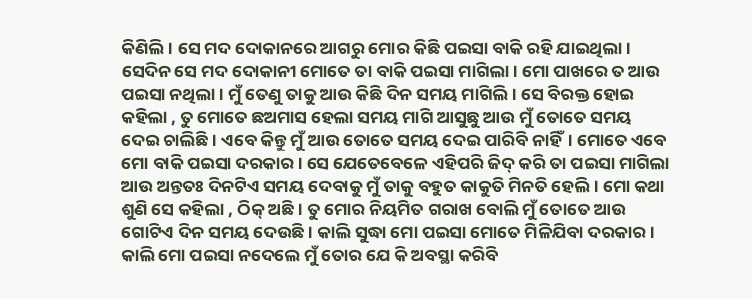କିଣିଲି। ସେ ମଦ ଦୋକାନରେ ଆଗରୁ ମୋର କିଛି ପଇସା ବାକି ରହି ଯାଇଥିଲା। ସେଦିନ ସେ ମଦ ଦୋକାନୀ ମୋତେ ତା ବାକି ପଇସା ମାଗିଲା। ମୋ ପାଖରେ ତ ଆଉ ପଇସା ନଥିଲା। ମୁଁ ତେଣୁ ତାକୁ ଆଉ କିଛି ଦିନ ସମୟ ମାଗିଲି। ସେ ବିରକ୍ତ ହୋଇ କହିଲା , ତୁ ମୋତେ ଛଅମାସ ହେଲା ସମୟ ମାଗି ଆସୁଛୁ ଆଉ ମୁଁ ତୋତେ ସମୟ ଦେଇ ଚାଲିଛି। ଏବେ କିନ୍ତୁ ମୁଁ ଆଉ ତୋତେ ସମୟ ଦେଇ ପାରିବି ନାହିଁ। ମୋତେ ଏବେ ମୋ ବାକି ପଇସା ଦରକାର। ସେ ଯେତେବେଳେ ଏହିପରି ଜିଦ୍ କରି ତା ପଇସା ମାଗିଲା ଆଉ ଅନ୍ତତଃ ଦିନଟିଏ ସମୟ ଦେବାକୁ ମୁଁ ତାକୁ ବହୁତ କାକୁତି ମିନତି ହେଲି। ମୋ କଥା ଶୁଣି ସେ କହିଲା , ଠିକ୍ ଅଛି। ତୁ ମୋର ନିୟମିତ ଗରାଖ ବୋଲି ମୁଁ ତୋତେ ଆଉ ଗୋଟିଏ ଦିନ ସମୟ ଦେଉଛି। କାଲି ସୁଦ୍ଧା ମୋ ପଇସା ମୋତେ ମିଳିଯିବା ଦରକାର। କାଲି ମୋ ପଇସା ନଦେଲେ ମୁଁ ତୋର ଯେ କି ଅବସ୍ଥା କରିବି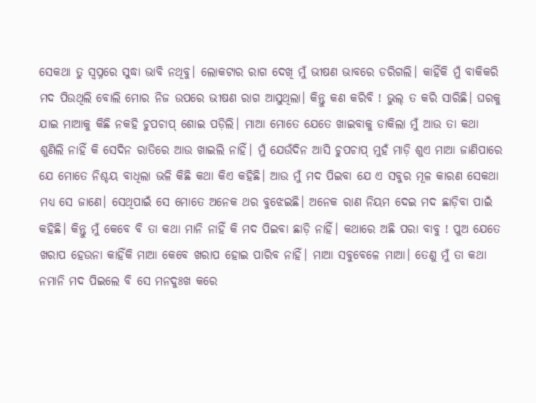ସେକଥା ତୁ ସ୍ଵପ୍ନରେ ସୁଦ୍ଧା ଭାବି ନଥିବୁ। ଲୋକଟାର ରାଗ ଦେଖି ମୁଁ ଭୀଷଣ ଭାବରେ ଡରିଗଲି। କାହିଁକି ମୁଁ ବାକିକରି ମଦ ପିଉଥିଲି ବୋଲି ମୋର ନିଜ ଉପରେ ଭୀଷଣ ରାଗ ଆସୁଥିଲା। କିନ୍ତୁ କଣ କରିବି ! ଭୁଲ୍ ତ କରି ସାରିଛି। ଘରକୁ ଯାଇ ମାଆକୁ କିଛି ନକହି ଚୁପଚାପ୍ ଶୋଇ ପଡ଼ିଲି। ମାଆ ମୋତେ ଯେତେ ଖାଇବାକୁ ଡାକିଲା ମୁଁ ଆଉ ତା କଥା ଶୁଣିଲି ନାହିଁ କି ସେଦିନ ରାତିରେ ଆଉ ଖାଇଲି ନାହିଁ। ମୁଁ ଯେଉଁଦିନ ଆସି ଚୁପଚାପ୍ ମୁହଁ ମାଡ଼ି ଶୁଏ ମାଆ ଜାଣିପାରେ ଯେ ମୋତେ ନିଶ୍ଚୟ ବାଧିଲା ଭଳି କିଛି କଥା କିଏ କହିଛି। ଆଉ ମୁଁ ମଦ ପିଇବା ଯେ ଏ ସବୁର ମୂଳ କାରଣ ସେକଥା ମଧ୍ୟ ସେ ଜାଣେ। ସେଥିପାଇଁ ସେ ମୋତେ ଅନେକ ଥର ବୁଝେଇଛି। ଅନେକ ରାଣ ନିୟମ ଦେଇ ମଦ ଛାଡ଼ିବା ପାଇଁ କହିଛି। କିନ୍ତୁ ମୁଁ କେବେ ବି ତା କଥା ମାନି ନାହିଁ କି ମଦ ପିଇବା ଛାଡ଼ି ନାହିଁ। କଥାରେ ଅଛି ପରା ବାବୁ ! ପୁଅ ଯେତେ ଖରାପ ହେଉନା କାହିଁକି ମାଆ କେବେ ଖରାପ ହୋଇ ପାରିବ ନାହିଁ। ମାଆ ସବୁବେଳେ ମାଆ। ତେଣୁ ମୁଁ ତା କଥା ନମାନି ମଦ ପିଇଲେ ବି ସେ ମନଦୁଃଖ କରେ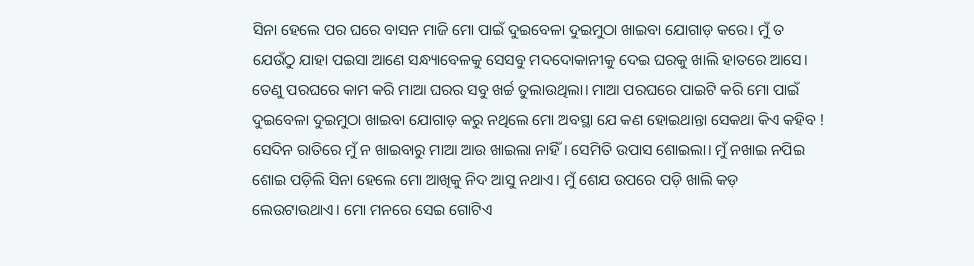ସିନା ହେଲେ ପର ଘରେ ବାସନ ମାଜି ମୋ ପାଇଁ ଦୁଇବେଳା ଦୁଇମୁଠା ଖାଇବା ଯୋଗାଡ଼ କରେ। ମୁଁ ତ ଯେଉଁଠୁ ଯାହା ପଇସା ଆଣେ ସନ୍ଧ୍ୟାବେଳକୁ ସେସବୁ ମଦଦୋକାନୀକୁ ଦେଇ ଘରକୁ ଖାଲି ହାତରେ ଆସେ। ତେଣୁ ପରଘରେ କାମ କରି ମାଆ ଘରର ସବୁ ଖର୍ଚ୍ଚ ତୁଲାଉଥିଲା। ମାଆ ପରଘରେ ପାଇଟି କରି ମୋ ପାଇଁ ଦୁଇବେଳା ଦୁଇମୁଠା ଖାଇବା ଯୋଗାଡ଼ କରୁ ନଥିଲେ ମୋ ଅବସ୍ଥା ଯେ କଣ ହୋଇଥାନ୍ତା ସେକଥା କିଏ କହିବ ! ସେଦିନ ରାତିରେ ମୁଁ ନ ଖାଇବାରୁ ମାଆ ଆଉ ଖାଇଲା ନାହିଁ। ସେମିତି ଉପାସ ଶୋଇଲା। ମୁଁ ନଖାଇ ନପିଇ ଶୋଇ ପଡ଼ିଲି ସିନା ହେଲେ ମୋ ଆଖିକୁ ନିଦ ଆସୁ ନଥାଏ। ମୁଁ ଶେଯ ଉପରେ ପଡ଼ି ଖାଲି କଡ଼ ଲେଉଟାଉଥାଏ। ମୋ ମନରେ ସେଇ ଗୋଟିଏ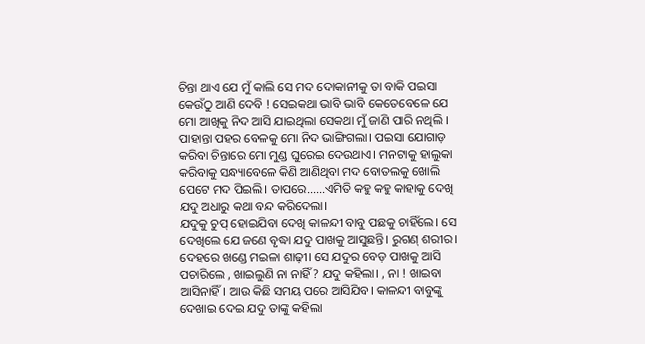ଚିନ୍ତା ଥାଏ ଯେ ମୁଁ କାଲି ସେ ମଦ ଦୋକାନୀକୁ ତା ବାକି ପଇସା କେଉଁଠୁ ଆଣି ଦେବି ! ସେଇକଥା ଭାବି ଭାବି କେତେବେଳେ ଯେ ମୋ ଆଖିକୁ ନିଦ ଆସି ଯାଇଥିଲା ସେକଥା ମୁଁ ଜାଣି ପାରି ନଥିଲି । ପାହାନ୍ତା ପହର ବେଳକୁ ମୋ ନିଦ ଭାଙ୍ଗିଗଲା। ପଇସା ଯୋଗାଡ଼ କରିବା ଚିନ୍ତାରେ ମୋ ମୁଣ୍ଡ ଘୁରେଇ ଦେଉଥାଏ। ମନଟାକୁ ହାଲୁକା କରିବାକୁ ସନ୍ଧ୍ୟାବେଳେ କିଣି ଆଣିଥିବା ମଦ ବୋତଲକୁ ଖୋଲି ପେଟେ ମଦ ପିଇଲି। ତାପରେ......ଏମିତି କହୁ କହୁ କାହାକୁ ଦେଖି ଯଦୁ ଅଧାରୁ କଥା ବନ୍ଦ କରିଦେଲା।
ଯଦୁକୁ ଚୁପ୍ ହୋଇଯିବା ଦେଖି କାଳନ୍ଦୀ ବାବୁ ପଛକୁ ଚାହିଁଲେ। ସେ ଦେଖିଲେ ଯେ ଜଣେ ବୃଦ୍ଧା ଯଦୁ ପାଖକୁ ଆସୁଛନ୍ତି। ରୁଗଣ୍ ଶରୀର। ଦେହରେ ଖଣ୍ଡେ ମଇଳା ଶାଢ଼ୀ। ସେ ଯଦୁର ବେଡ଼ ପାଖକୁ ଆସି ପଚାରିଲେ , ଖାଇଲୁଣି ନା ନାହିଁ ? ଯଦୁ କହିଲା। , ନା ! ଖାଇବା ଆସିନାହିଁ। ଆଉ କିଛି ସମୟ ପରେ ଆସିଯିବ। କାଳନ୍ଦୀ ବାବୁଙ୍କୁ ଦେଖାଇ ଦେଇ ଯଦୁ ତାଙ୍କୁ କହିଲା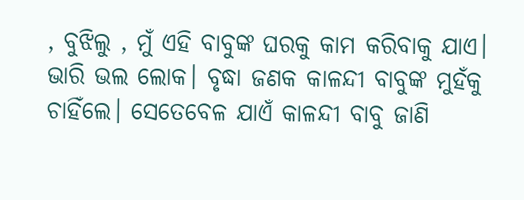, ବୁଝିଲୁ , ମୁଁ ଏହି ବାବୁଙ୍କ ଘରକୁ କାମ କରିବାକୁ ଯାଏ। ଭାରି ଭଲ ଲୋକ। ବୃଦ୍ଧା ଜଣକ କାଳନ୍ଦୀ ବାବୁଙ୍କ ମୁହଁକୁ ଚାହିଁଲେ। ସେତେବେଳ ଯାଏଁ କାଳନ୍ଦୀ ବାବୁ ଜାଣି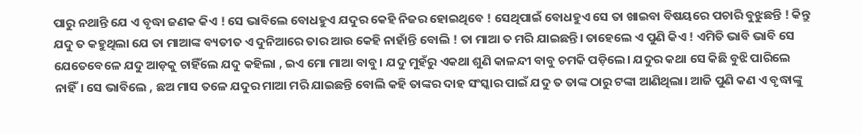ପାରୁ ନଥାନ୍ତି ଯେ ଏ ବୃଦ୍ଧା ଜଣକ କିଏ ! ସେ ଭାବିଲେ ବୋଧହୁଏ ଯଦୁର କେହି ନିଜର ହୋଇଥିବେ ! ସେଥିପାଇଁ ବୋଧହୁଏ ସେ ତା ଖାଇବା ବିଷୟରେ ପଚାରି ବୁଝୁଛନ୍ତି ! କିନ୍ତୁ ଯଦୁ ତ କହୁଥିଲା ଯେ ତା ମାଆଙ୍କ ବ୍ୟତୀତ ଏ ଦୁନିଆରେ ତାର ଆଉ କେହି ନାହାଁନ୍ତି ବୋଲି ! ତା ମାଆ ତ ମରି ଯାଇଛନ୍ତି। ତାହେଲେ ଏ ପୁଣି କିଏ ! ଏମିତି ଭାବି ଭାବି ସେ ଯେତେବେଳେ ଯଦୁ ଆଡ଼କୁ ଚାହିଁଲେ ଯଦୁ କହିଲା , ଇଏ ମୋ ମାଆ ବାବୁ। ଯଦୁ ମୁହଁରୁ ଏକଥା ଶୁଣି କାଳନ୍ଦୀ ବାବୁ ଚମକି ପଡ଼ିଲେ। ଯଦୁର କଥା ସେ କିଛି ବୁଝି ପାରିଲେ ନାହିଁ। ସେ ଭାବିଲେ , ଛଅ ମାସ ତଳେ ଯଦୁର ମାଆ ମରି ଯାଇଛନ୍ତି ବୋଲି କହି ତାଙ୍କର ଦାହ ସଂସ୍କାର ପାଇଁ ଯଦୁ ତ ତାଙ୍କ ଠାରୁ ଟଙ୍କା ଆଣିଥିଲା। ଆଜି ପୁଣି କଣ ଏ ବୃଦ୍ଧାଙ୍କୁ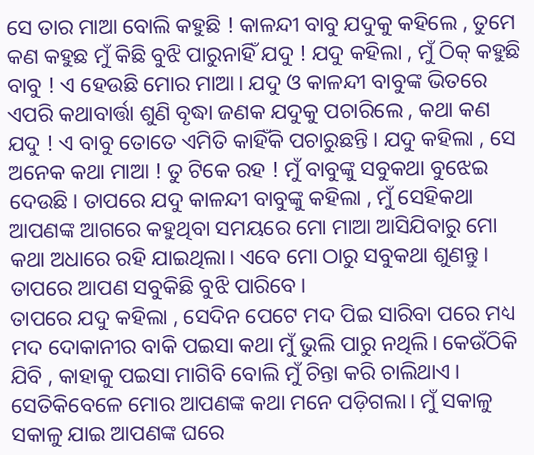ସେ ତାର ମାଆ ବୋଲି କହୁଛି ! କାଳନ୍ଦୀ ବାବୁ ଯଦୁକୁ କହିଲେ , ତୁମେ କଣ କହୁଛ ମୁଁ କିଛି ବୁଝି ପାରୁନାହିଁ ଯଦୁ ! ଯଦୁ କହିଲା , ମୁଁ ଠିକ୍ କହୁଛି ବାବୁ ! ଏ ହେଉଛି ମୋର ମାଆ। ଯଦୁ ଓ କାଳନ୍ଦୀ ବାବୁଙ୍କ ଭିତରେ ଏପରି କଥାବାର୍ତ୍ତା ଶୁଣି ବୃଦ୍ଧା ଜଣକ ଯଦୁକୁ ପଚାରିଲେ , କଥା କଣ ଯଦୁ ! ଏ ବାବୁ ତୋତେ ଏମିତି କାହିଁକି ପଚାରୁଛନ୍ତି। ଯଦୁ କହିଲା , ସେ ଅନେକ କଥା ମାଆ ! ତୁ ଟିକେ ରହ ! ମୁଁ ବାବୁଙ୍କୁ ସବୁକଥା ବୁଝେଇ ଦେଉଛି। ତାପରେ ଯଦୁ କାଳନ୍ଦୀ ବାବୁଙ୍କୁ କହିଲା , ମୁଁ ସେହିକଥା ଆପଣଙ୍କ ଆଗରେ କହୁଥିବା ସମୟରେ ମୋ ମାଆ ଆସିଯିବାରୁ ମୋ କଥା ଅଧାରେ ରହି ଯାଇଥିଲା। ଏବେ ମୋ ଠାରୁ ସବୁକଥା ଶୁଣନ୍ତୁ। ତାପରେ ଆପଣ ସବୁକିଛି ବୁଝି ପାରିବେ।
ତାପରେ ଯଦୁ କହିଲା , ସେଦିନ ପେଟେ ମଦ ପିଇ ସାରିବା ପରେ ମଧ୍ୟ ମଦ ଦୋକାନୀର ବାକି ପଇସା କଥା ମୁଁ ଭୁଲି ପାରୁ ନଥିଲି। କେଉଁଠିକି ଯିବି , କାହାକୁ ପଇସା ମାଗିବି ବୋଲି ମୁଁ ଚିନ୍ତା କରି ଚାଲିଥାଏ। ସେତିକିବେଳେ ମୋର ଆପଣଙ୍କ କଥା ମନେ ପଡ଼ିଗଲା। ମୁଁ ସକାଳୁ ସକାଳୁ ଯାଇ ଆପଣଙ୍କ ଘରେ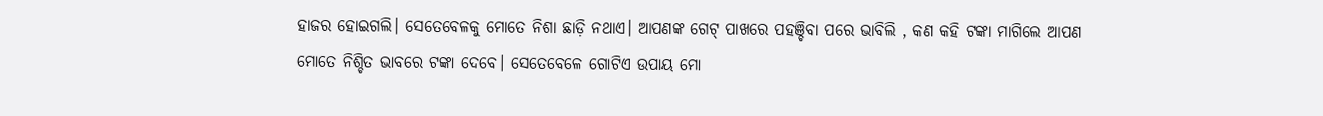ହାଜର ହୋଇଗଲି। ସେତେବେଳକୁ ମୋତେ ନିଶା ଛାଡ଼ି ନଥାଏ। ଆପଣଙ୍କ ଗେଟ୍ ପାଖରେ ପହଞ୍ଚିବା ପରେ ଭାବିଲି , କଣ କହି ଟଙ୍କା ମାଗିଲେ ଆପଣ ମୋତେ ନିଶ୍ଚିତ ଭାବରେ ଟଙ୍କା ଦେବେ। ସେତେବେଳେ ଗୋଟିଏ ଉପାୟ ମୋ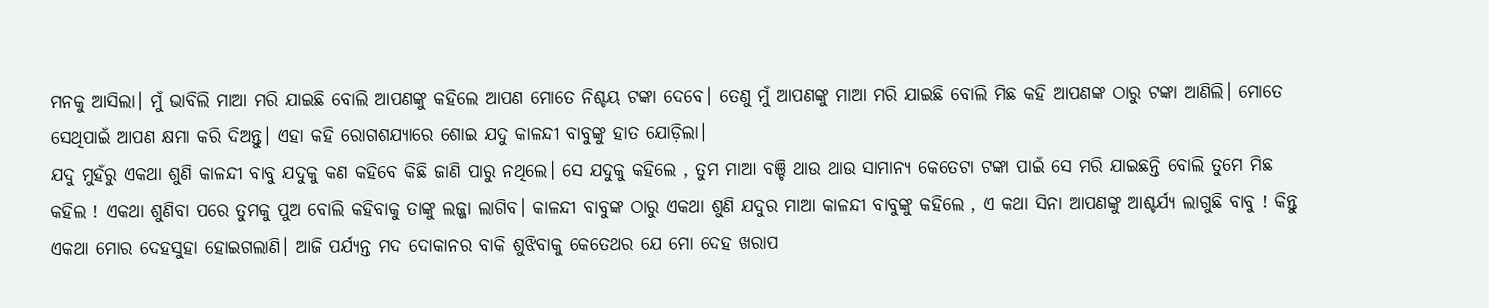ମନକୁ ଆସିଲା। ମୁଁ ଭାବିଲି ମାଆ ମରି ଯାଇଛି ବୋଲି ଆପଣଙ୍କୁ କହିଲେ ଆପଣ ମୋତେ ନିଶ୍ଚୟ ଟଙ୍କା ଦେବେ। ତେଣୁ ମୁଁ ଆପଣଙ୍କୁ ମାଆ ମରି ଯାଇଛି ବୋଲି ମିଛ କହି ଆପଣଙ୍କ ଠାରୁ ଟଙ୍କା ଆଣିଲି। ମୋତେ ସେଥିପାଇଁ ଆପଣ କ୍ଷମା କରି ଦିଅନ୍ତୁ। ଏହା କହି ରୋଗଶଯ୍ୟାରେ ଶୋଇ ଯଦୁ କାଳନ୍ଦୀ ବାବୁଙ୍କୁ ହାତ ଯୋଡ଼ିଲା।
ଯଦୁ ମୁହଁରୁ ଏକଥା ଶୁଣି କାଳନ୍ଦୀ ବାବୁ ଯଦୁକୁ କଣ କହିବେ କିଛି ଜାଣି ପାରୁ ନଥିଲେ। ସେ ଯଦୁକୁ କହିଲେ , ତୁମ ମାଆ ବଞ୍ଚି ଥାଉ ଥାଉ ସାମାନ୍ୟ କେତେଟା ଟଙ୍କା ପାଇଁ ସେ ମରି ଯାଇଛନ୍ତି ବୋଲି ତୁମେ ମିଛ କହିଲ ! ଏକଥା ଶୁଣିବା ପରେ ତୁମକୁ ପୁଅ ବୋଲି କହିବାକୁ ତାଙ୍କୁ ଲଜ୍ଜା ଲାଗିବ। କାଳନ୍ଦୀ ବାବୁଙ୍କ ଠାରୁ ଏକଥା ଶୁଣି ଯଦୁର ମାଆ କାଳନ୍ଦୀ ବାବୁଙ୍କୁ କହିଲେ , ଏ କଥା ସିନା ଆପଣଙ୍କୁ ଆଶ୍ଚର୍ଯ୍ୟ ଲାଗୁଛି ବାବୁ ! କିନ୍ତୁ ଏକଥା ମୋର ଦେହସୁହା ହୋଇଗଲାଣି। ଆଜି ପର୍ଯ୍ୟନ୍ତ ମଦ ଦୋକାନର ବାକି ଶୁଝିବାକୁ କେତେଥର ଯେ ମୋ ଦେହ ଖରାପ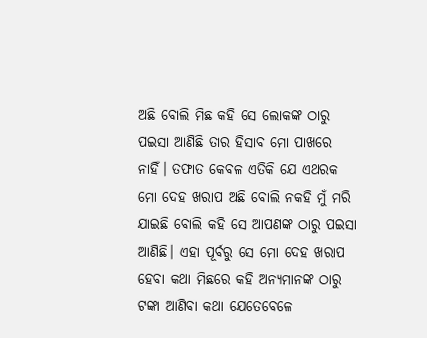ଅଛି ବୋଲି ମିଛ କହି ସେ ଲୋକଙ୍କ ଠାରୁ ପଇସା ଆଣିଛି ତାର ହିସାବ ମୋ ପାଖରେ ନାହିଁ। ତଫାତ କେବଳ ଏତିକି ଯେ ଏଥରକ ମୋ ଦେହ ଖରାପ ଅଛି ବୋଲି ନକହି ମୁଁ ମରି ଯାଇଛି ବୋଲି କହି ସେ ଆପଣଙ୍କ ଠାରୁ ପଇସା ଆଣିଛି। ଏହା ପୂର୍ବରୁ ସେ ମୋ ଦେହ ଖରାପ ହେବା କଥା ମିଛରେ କହି ଅନ୍ୟମାନଙ୍କ ଠାରୁ ଟଙ୍କା ଆଣିବା କଥା ଯେତେବେଳେ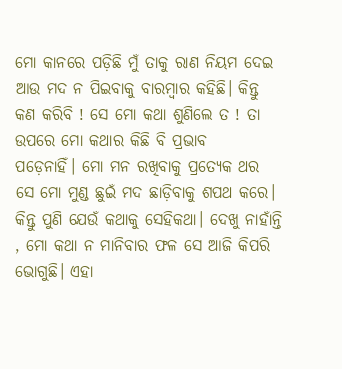ମୋ କାନରେ ପଡ଼ିଛି ମୁଁ ତାକୁ ରାଣ ନିୟମ ଦେଇ ଆଉ ମଦ ନ ପିଇବାକୁ ବାରମ୍ବାର କହିଛି। କିନ୍ତୁ କଣ କରିବି ! ସେ ମୋ କଥା ଶୁଣିଲେ ତ ! ତା ଉପରେ ମୋ କଥାର କିଛି ବି ପ୍ରଭାବ
ପଡ଼େନାହିଁ। ମୋ ମନ ରଖିବାକୁ ପ୍ରତ୍ୟେକ ଥର ସେ ମୋ ମୁଣ୍ଡ ଛୁଇଁ ମଦ ଛାଡ଼ିବାକୁ ଶପଥ କରେ। କିନ୍ତୁ ପୁଣି ଯେଉଁ କଥାକୁ ସେହିକଥା। ଦେଖୁ ନାହାଁନ୍ତି , ମୋ କଥା ନ ମାନିବାର ଫଳ ସେ ଆଜି କିପରି ଭୋଗୁଛି। ଏହା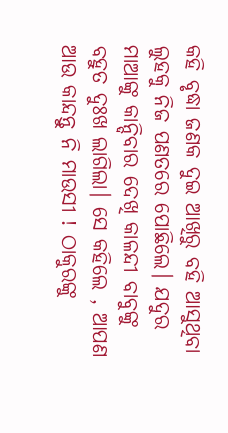କହି ବୃଦ୍ଧା ଜଣକ ଦୁଇ ଆଖିରୁ ବହି ଆସୁଥିବା ଲୁହକୁ ନିଜ ପଣତରେ ପୋଛିଲେ। ଯଦୁର ମାଆଙ୍କୁ କାନ୍ଦିବାର ଦେଖି କାଳନ୍ଦୀ ବାବୁଙ୍କୁ ବହୁତ ଦୁଃଖ ଲାଗିଲା। ସେ କହିଲେ , ଆପଣ ଆଉ କାନ୍ଦନ୍ତୁ ନି ମାଉସୀ ! ଠାକୁରଙ୍କୁ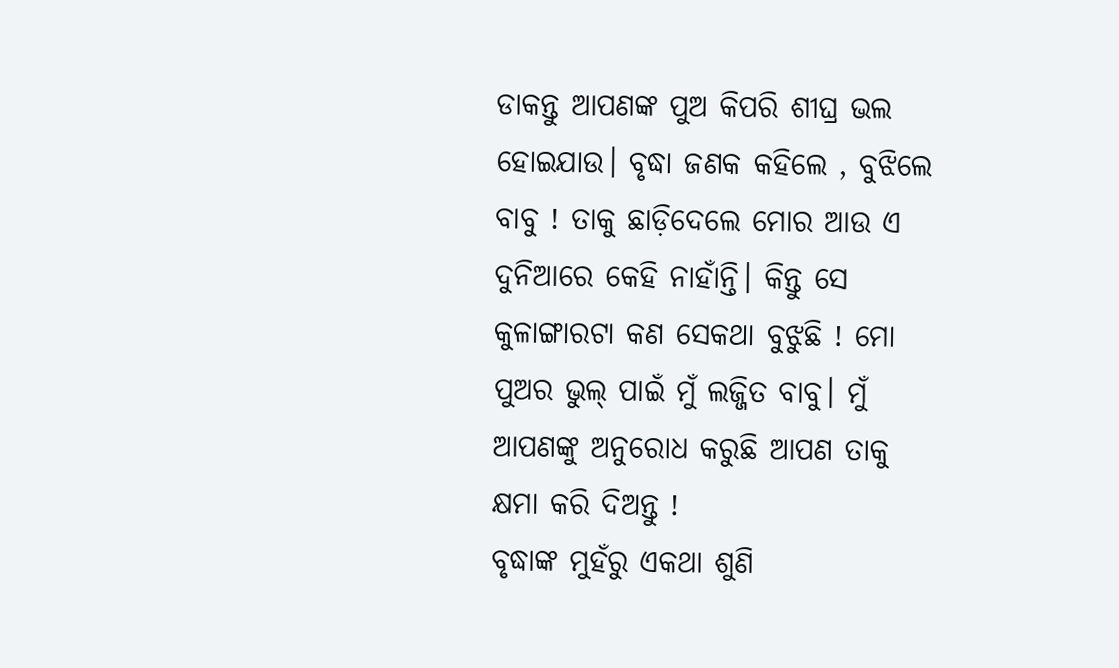ଡାକନ୍ତୁ ଆପଣଙ୍କ ପୁଅ କିପରି ଶୀଘ୍ର ଭଲ ହୋଇଯାଉ। ବୃଦ୍ଧା ଜଣକ କହିଲେ , ବୁଝିଲେ ବାବୁ ! ତାକୁ ଛାଡ଼ିଦେଲେ ମୋର ଆଉ ଏ ଦୁନିଆରେ କେହି ନାହାଁନ୍ତି। କିନ୍ତୁ ସେ କୁଳାଙ୍ଗାରଟା କଣ ସେକଥା ବୁଝୁଛି ! ମୋ ପୁଅର ଭୁଲ୍ ପାଇଁ ମୁଁ ଲଜ୍ଜିତ ବାବୁ। ମୁଁ ଆପଣଙ୍କୁ ଅନୁରୋଧ କରୁଛି ଆପଣ ତାକୁ କ୍ଷମା କରି ଦିଅନ୍ତୁ !
ବୃଦ୍ଧାଙ୍କ ମୁହଁରୁ ଏକଥା ଶୁଣି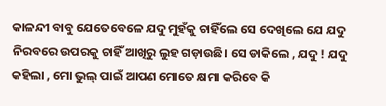କାଳନ୍ଦୀ ବାବୁ ଯେତେବେଳେ ଯଦୁ ମୁହଁକୁ ଚାହିଁଲେ ସେ ଦେଖିଲେ ଯେ ଯଦୁ ନିରବରେ ଉପରକୁ ଚାହିଁ ଆଖିରୁ ଲୁହ ଗଡ଼ାଉଛି। ସେ ଡାକିଲେ , ଯଦୁ ! ଯଦୁ କହିଲା , ମୋ ଭୁଲ୍ ପାଇଁ ଆପଣ ମୋତେ କ୍ଷମା କରିବେ କି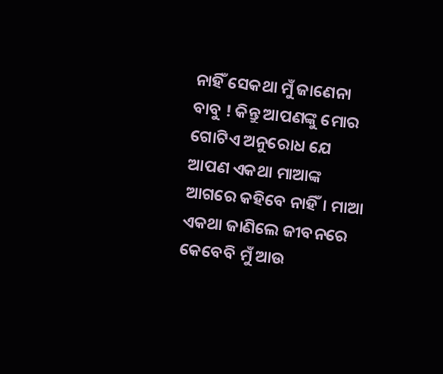ନାହିଁ ସେକଥା ମୁଁ ଜାଣେନା ବାବୁ ! କିନ୍ତୁ ଆପଣଙ୍କୁ ମୋର ଗୋଟିଏ ଅନୁରୋଧ ଯେ ଆପଣ ଏକଥା ମାଆଙ୍କ ଆଗରେ କହିବେ ନାହିଁ। ମାଆ ଏକଥା ଜାଣିଲେ ଜୀବନରେ କେବେବି ମୁଁ ଆଉ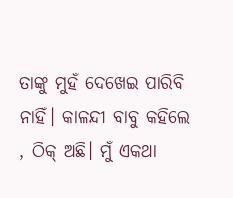ତାଙ୍କୁ ମୁହଁ ଦେଖେଇ ପାରିବି ନାହିଁ। କାଳନ୍ଦୀ ବାବୁ କହିଲେ , ଠିକ୍ ଅଛି। ମୁଁ ଏକଥା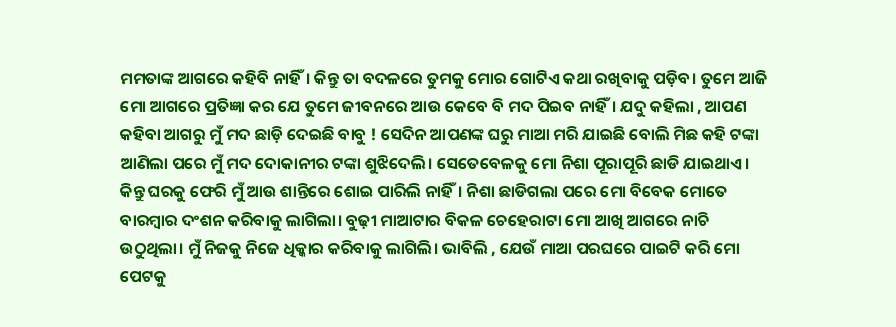ମମତାଙ୍କ ଆଗରେ କହିବି ନାହିଁ। କିନ୍ତୁ ତା ବଦଳରେ ତୁମକୁ ମୋର ଗୋଟିଏ କଥା ରଖିବାକୁ ପଡ଼ିବ। ତୁମେ ଆଜି ମୋ ଆଗରେ ପ୍ରତିଜ୍ଞା କର ଯେ ତୁମେ ଜୀବନରେ ଆଉ କେବେ ବି ମଦ ପିଇବ ନାହିଁ। ଯଦୁ କହିଲା , ଆପଣ କହିବା ଆଗରୁ ମୁଁ ମଦ ଛାଡ଼ି ଦେଇଛି ବାବୁ ! ସେଦିନ ଆପଣଙ୍କ ଘରୁ ମାଆ ମରି ଯାଇଛି ବୋଲି ମିଛ କହି ଟଙ୍କା ଆଣିଲା ପରେ ମୁଁ ମଦ ଦୋକାନୀର ଟଙ୍କା ଶୁଝିଦେଲି। ସେତେବେଳକୁ ମୋ ନିଶା ପୂରାପୂରି ଛାଡି ଯାଇଥାଏ। କିନ୍ତୁ ଘରକୁ ଫେରି ମୁଁ ଆଉ ଶାନ୍ତିରେ ଶୋଇ ପାରିଲି ନାହିଁ। ନିଶା ଛାଡିଗଲା ପରେ ମୋ ବିବେକ ମୋତେ ବାରମ୍ବାର ଦଂଶନ କରିବାକୁ ଲାଗିଲା। ବୁଢ଼ୀ ମାଆଟାର ବିକଳ ଚେହେରାଟା ମୋ ଆଖି ଆଗରେ ନାଚି ଉଠୁଥିଲା। ମୁଁ ନିଜକୁ ନିଜେ ଧିକ୍କାର କରିବାକୁ ଲାଗିଲି। ଭାବିଲି , ଯେଉଁ ମାଆ ପରଘରେ ପାଇଟି କରି ମୋ ପେଟକୁ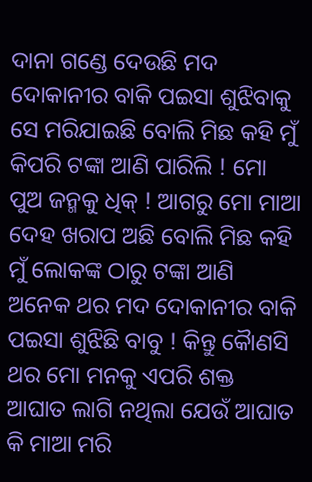ଦାନା ଗଣ୍ଡେ ଦେଉଛି ମଦ ଦୋକାନୀର ବାକି ପଇସା ଶୁଝିବାକୁ ସେ ମରିଯାଇଛି ବୋଲି ମିଛ କହି ମୁଁ କିପରି ଟଙ୍କା ଆଣି ପାରିଲି ! ମୋ ପୁଅ ଜନ୍ମକୁ ଧିକ୍ ! ଆଗରୁ ମୋ ମାଆ ଦେହ ଖରାପ ଅଛି ବୋଲି ମିଛ କହି ମୁଁ ଲୋକଙ୍କ ଠାରୁ ଟଙ୍କା ଆଣି ଅନେକ ଥର ମଦ ଦୋକାନୀର ବାକି ପଇସା ଶୁଝିଛି ବାବୁ ! କିନ୍ତୁ କୋୖଣସି ଥର ମୋ ମନକୁ ଏପରି ଶକ୍ତ ଆଘାତ ଲାଗି ନଥିଲା ଯେଉଁ ଆଘାତ କି ମାଆ ମରି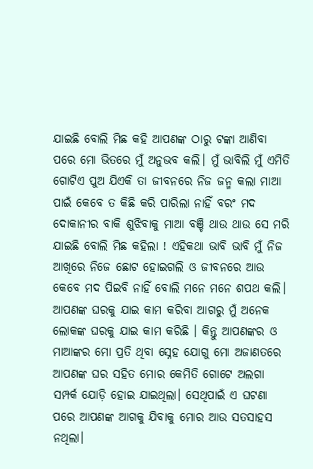ଯାଇଛି ବୋଲି ମିଛ କହି ଆପଣଙ୍କ ଠାରୁ ଟଙ୍କା ଆଣିବା ପରେ ମୋ ଭିତରେ ମୁଁ ଅନୁଭବ କଲି। ମୁଁ ଭାବିଲି ମୁଁ ଏମିତି ଗୋଟିଏ ପୁଅ ଯିଏକି ତା ଜୀବନରେ ନିଜ ଜନ୍ମ କଲା ମାଆ ପାଇଁ କେବେ ତ କିଛି କରି ପାରିଲା ନାହିଁ ବରଂ ମଦ ଦୋକାନୀର ବାକି ଶୁଝିବାକୁ ମାଆ ବଞ୍ଚି ଥାଉ ଥାଉ ସେ ମରି ଯାଇଛି ବୋଲି ମିଛ କହିଲା ! ଏହିକଥା ଭାବି ଭାବି ମୁଁ ନିଜ ଆଖିରେ ନିଜେ ଛୋଟ ହୋଇଗଲି ଓ ଜୀବନରେ ଆଉ କେବେ ମଦ ପିଇବି ନାହିଁ ବୋଲି ମନେ ମନେ ଶପଥ କଲି। ଆପଣଙ୍କ ଘରକୁ ଯାଇ କାମ କରିବା ଆଗରୁ ମୁଁ ଅନେକ ଲୋକଙ୍କ ଘରକୁ ଯାଇ କାମ କରିଛି । କିନ୍ତୁ ଆପଣଙ୍କର ଓ ମାଆଙ୍କର ମୋ ପ୍ରତି ଥିବା ସ୍ନେହ ଯୋଗୁ ମୋ ଅଜାଣତରେ ଆପଣଙ୍କ ଘର ସହିତ ମୋର କେମିତି ଗୋଟେ ଅଲଗା ସମ୍ପର୍କ ଯୋଡ଼ି ହୋଇ ଯାଇଥିଲା। ସେଥିପାଇଁ ଏ ଘଟଣା ପରେ ଆପଣଙ୍କ ଆଗକୁ ଯିବାକୁ ମୋର ଆଉ ସତସାହସ ନଥିଲା।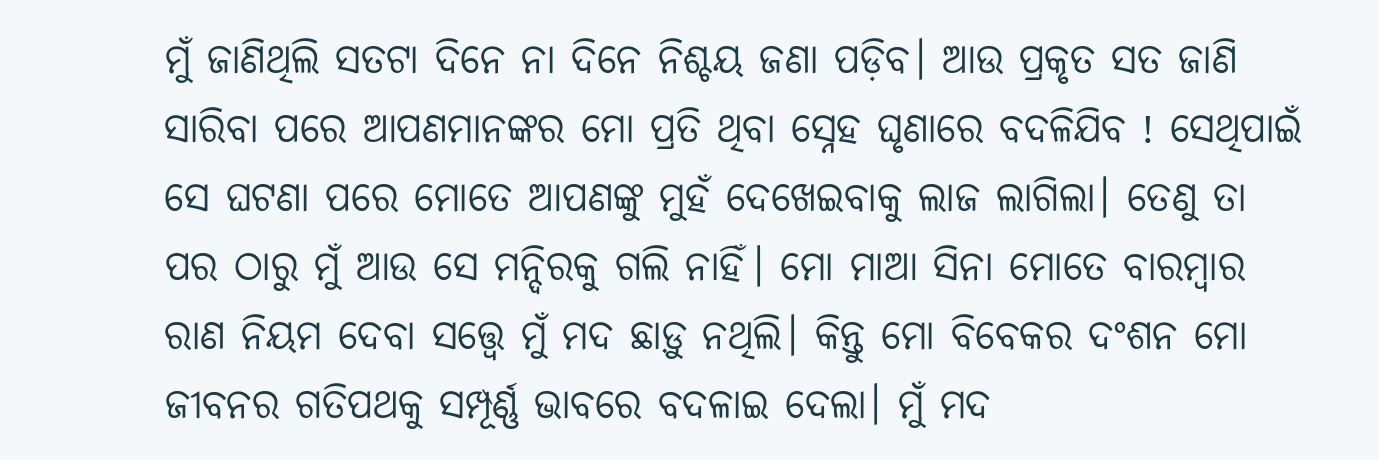ମୁଁ ଜାଣିଥିଲି ସତଟା ଦିନେ ନା ଦିନେ ନିଶ୍ଚୟ ଜଣା ପଡ଼ିବ। ଆଉ ପ୍ରକୃତ ସତ ଜାଣି ସାରିବା ପରେ ଆପଣମାନଙ୍କର ମୋ ପ୍ରତି ଥିବା ସ୍ନେହ ଘୃଣାରେ ବଦଳିଯିବ ! ସେଥିପାଇଁ ସେ ଘଟଣା ପରେ ମୋତେ ଆପଣଙ୍କୁ ମୁହଁ ଦେଖେଇବାକୁ ଲାଜ ଲାଗିଲା। ତେଣୁ ତା ପର ଠାରୁ ମୁଁ ଆଉ ସେ ମନ୍ଦିରକୁ ଗଲି ନାହିଁ। ମୋ ମାଆ ସିନା ମୋତେ ବାରମ୍ବାର ରାଣ ନିୟମ ଦେବା ସତ୍ତ୍ଵେ ମୁଁ ମଦ ଛାଡ଼ୁ ନଥିଲି। କିନ୍ତୁ ମୋ ବିବେକର ଦଂଶନ ମୋ ଜୀବନର ଗତିପଥକୁ ସମ୍ପୂର୍ଣ୍ଣ ଭାବରେ ବଦଳାଇ ଦେଲା। ମୁଁ ମଦ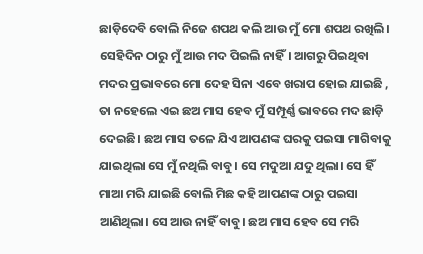ଛାଡ଼ିଦେବି ବୋଲି ନିଜେ ଶପଥ କଲି ଆଉ ମୁଁ ମୋ ଶପଥ ରଖିଲି। ସେହିଦିନ ଠାରୁ ମୁଁ ଆଉ ମଦ ପିଇଲି ନାହିଁ। ଆଗରୁ ପିଇଥିବା ମଦର ପ୍ରଭାବରେ ମୋ ଦେହ ସିନା ଏବେ ଖରାପ ହୋଇ ଯାଇଛି , ତା ନହେଲେ ଏଇ ଛଅ ମାସ ହେବ ମୁଁ ସମ୍ପୂର୍ଣ୍ଣ ଭାବରେ ମଦ ଛାଡ଼ି ଦେଇଛି। ଛଅ ମାସ ତଳେ ଯିଏ ଆପଣଙ୍କ ଘରକୁ ପଇସା ମାଗିବାକୁ ଯାଇଥିଲା ସେ ମୁଁ ନଥିଲି ବାବୁ। ସେ ମଦୁଆ ଯଦୁ ଥିଲା। ସେ ହିଁ ମାଆ ମରି ଯାଇଛି ବୋଲି ମିଛ କହି ଆପଣଙ୍କ ଠାରୁ ପଇସା ଆଣିଥିଲା। ସେ ଆଉ ନାହିଁ ବାବୁ। ଛଅ ମାସ ହେବ ସେ ମରି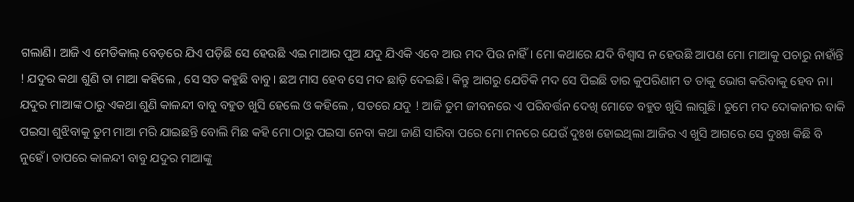ଗଲାଣି। ଆଜି ଏ ମେଡିକାଲ୍ ବେଡ଼ରେ ଯିଏ ପଡ଼ିଛି ସେ ହେଉଛି ଏଇ ମାଆର ପୁଅ ଯଦୁ ଯିଏକି ଏବେ ଆଉ ମଦ ପିଉ ନାହିଁ। ମୋ କଥାରେ ଯଦି ବିଶ୍ଵାସ ନ ହେଉଛି ଆପଣ ମୋ ମାଆକୁ ପଚାରୁ ନାହାଁନ୍ତି ! ଯଦୁର କଥା ଶୁଣି ତା ମାଆ କହିଲେ , ସେ ସତ କହୁଛି ବାବୁ। ଛଅ ମାସ ହେବ ସେ ମଦ ଛାଡ଼ି ଦେଇଛି। କିନ୍ତୁ ଆଗରୁ ଯେତିକି ମଦ ସେ ପିଇଛି ତାର କୁପରିଣାମ ତ ତାକୁ ଭୋଗ କରିବାକୁ ହେବ ନା। ଯଦୁର ମାଆଙ୍କ ଠାରୁ ଏକଥା ଶୁଣି କାଳନ୍ଦୀ ବାବୁ ବହୁତ ଖୁସି ହେଲେ ଓ କହିଲେ , ସତରେ ଯଦୁ ! ଆଜି ତୁମ ଜୀବନରେ ଏ ପରିବର୍ତ୍ତନ ଦେଖି ମୋତେ ବହୁତ ଖୁସି ଲାଗୁଛି। ତୁମେ ମଦ ଦୋକାନୀର ବାକି ପଇସା ଶୁଝିବାକୁ ତୁମ ମାଆ ମରି ଯାଇଛନ୍ତି ବୋଲି ମିଛ କହି ମୋ ଠାରୁ ପଇସା ନେବା କଥା ଜାଣି ସାରିବା ପରେ ମୋ ମନରେ ଯେଉଁ ଦୁଃଖ ହୋଇଥିଲା ଆଜିର ଏ ଖୁସି ଆଗରେ ସେ ଦୁଃଖ କିଛି ବି ନୁହେଁ। ତାପରେ କାଳନ୍ଦୀ ବାବୁ ଯଦୁର ମାଆଙ୍କୁ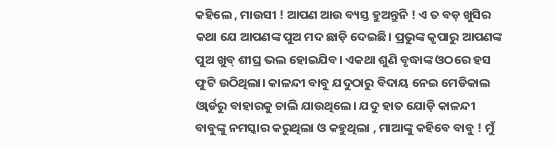କହିଲେ , ମାଉସୀ ! ଆପଣ ଆଉ ବ୍ୟସ୍ତ ହୁଅନ୍ତୁନି ! ଏ ତ ବଡ଼ ଖୁସିର କଥା ଯେ ଆପଣଙ୍କ ପୁଅ ମଦ ଛାଡ଼ି ଦେଇଛି। ପ୍ରଭୁଙ୍କ କୃପାରୁ ଆପଣଙ୍କ ପୁଅ ଖୁବ୍ ଶୀଘ୍ର ଭଲ ହୋଇଯିବ। ଏକଥା ଶୁଣି ବୃଦ୍ଧାଙ୍କ ଓଠରେ ହସ ଫୁଟି ଉଠିଥିଲା। କାଳନ୍ଦୀ ବାବୁ ଯଦୁଠାରୁ ବିଦାୟ ନେଇ ମେଡିକାଲ ଓ୍ଵାର୍ଡରୁ ବାହାରକୁ ଚାଲି ଯାଉଥିଲେ। ଯଦୁ ହାତ ଯୋଡ଼ି କାଳନ୍ଦୀ ବାବୁଙ୍କୁ ନମସ୍କାର କରୁଥିଲା ଓ କହୁଥିଲା , ମାଆଙ୍କୁ କହିବେ ବାବୁ ! ମୁଁ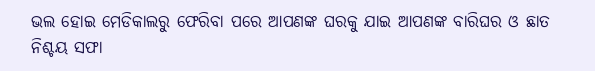ଭଲ ହୋଇ ମେଡିକାଲରୁ ଫେରିବା ପରେ ଆପଣଙ୍କ ଘରକୁ ଯାଇ ଆପଣଙ୍କ ବାରିଘର ଓ ଛାତ ନିଶ୍ଚୟ ସଫା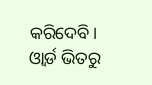କରିଦେବି। ଓ୍ଵାର୍ଡ ଭିତରୁ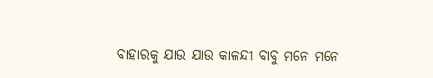ବାହାରକୁ ଯାଉ ଯାଉ କାଳନ୍ଦୀ ବାବୁ ମନେ ମନେ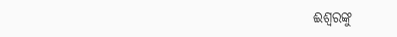ଈଶ୍ୱରଙ୍କୁ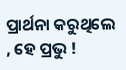ପ୍ରାର୍ଥନା କରୁଥିଲେ , ହେ ପ୍ରଭୁ !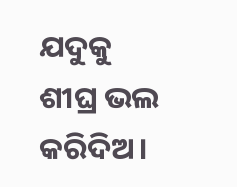ଯଦୁକୁ ଶୀଘ୍ର ଭଲ କରିଦିଅ।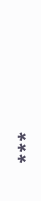***